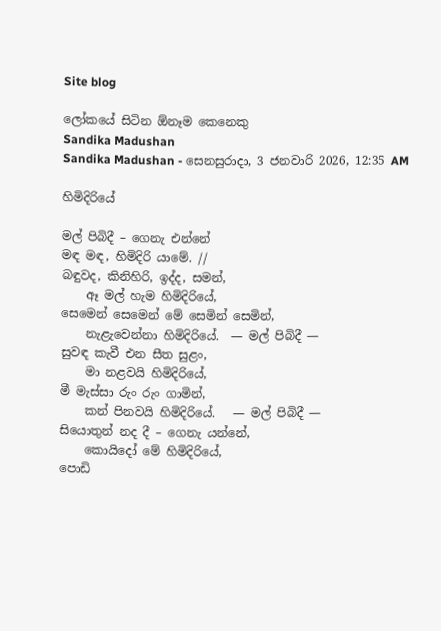Site blog

ලෝකයේ සිටින ඕනෑම කෙනෙකු
Sandika Madushan
Sandika Madushan - සෙනසුරාදා, 3 ජනවාරි 2026, 12:35 AM

හිමිදිරියේ

මල් පිබිදී – ගෙනැ එන්නේ
මඳ මඳ, හිමිදිරි යාමේ. //
බඳුවද, කිනිහිරි, ඉද්ද, සමන්,
    ඈ මල් හැම හිමිදිරියේ,
සෙමෙන් සෙමෙන් මේ සෙමින් සෙමින්,
    නැළැවෙන්නා හිමිදිරියේ.  — මල් පිබිදී —
සුවඳ කැවී එන සීත සුළං,
    මා නළවයි හිමිදිරියේ,
මී මැස්සා රුං රුං ගාමින්,
    කන් පිනවයි හිමිදිරියේ.   — මල් පිබිදී —
සියොතුන් නද දී – ගෙනැ යන්නේ,
    කොයිදෝ මේ හිමිදිරියේ,
පොඩි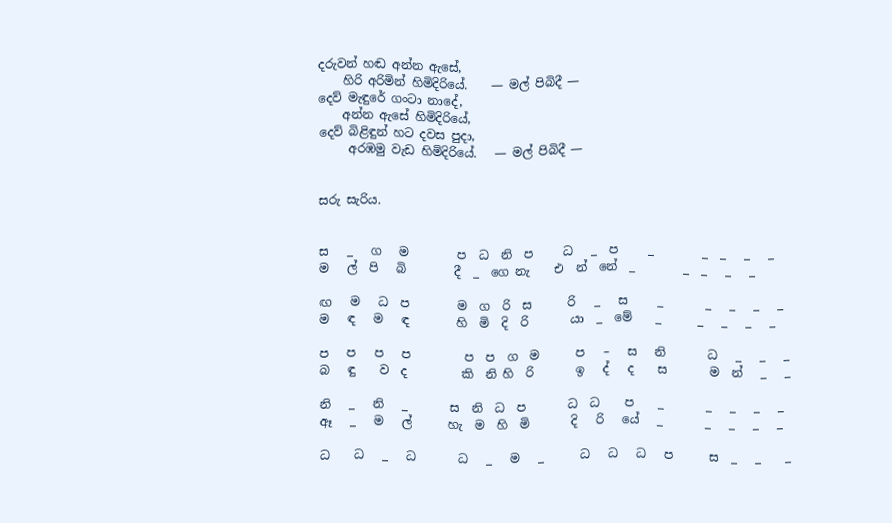දරුවන් හඬ අන්න ඇසේ,
    හිරි අරිමින් හිමිදිරියේ.    — මල් පිබිදී —
දෙව් මැඳුරේ ගංටා නාදේ,
    අන්න ඇසේ හිමිදිරියේ,
දෙව් බිළිඳුන් හට දවස පුදා,
     අරඹමු වැඩ හිමිදිරියේ.   — මල් පිබිදී —


සරු සැරිය.


ස   _   ග   ම        ප  ධ  නි  ප     ධ   _  ප     _        _  _   _   _
ම   ල්  පි   බි        දී  _  ගෙ නැ    එ  න්  නේ  _        _  _   _   _

ඟ   ම   ධ  ප        ම  ග  රි  ස      රි   _   ස     _       _   _   _   _
ම   ඳ   ම   ඳ        හි  මි  දි  රි       යා  _  මේ    _      _   _   _   _

ප   ප   ප   ප         ප  ප  ග  ම      ප   –   ස   නි       ධ   _   _   _
බ   ඳු    ව  ද         කි  නි හි  රි       ඉ   ද්   ද    ස       ම  න්   _   _

නි   _   නි   _       ස  නි  ධ  ප       ධ  ධ    ප    _       _   _   _   _
ඈ   _   ම   ල්      හැ  ම  හි  මි       දි   රි   යේ   _       _   _   _   _

ධ    ධ   _   ධ       ධ   _   ම   _      ධ   ධ   ධ   ප      ස  _   _    _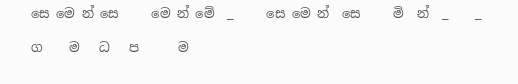සෙ මෙ න් සෙ     මෙ න් මේ  _     සෙ මෙ න්  සෙ     මි  න්  _    _

ග    ම   ධ   ප      ම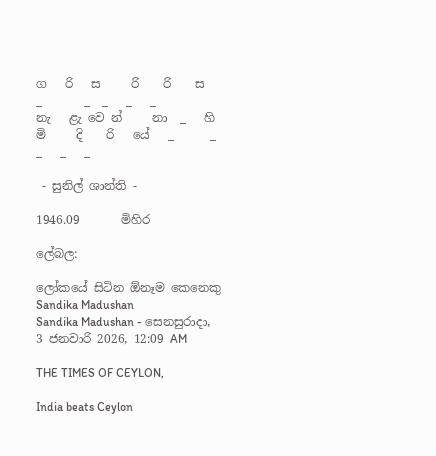ග   රි   ස     රි    රි    ස    _       _  _   _   _
නැ   ළැ වෙ න්     නා  _   හි   මි     දි    රි   යේ   _      _  _   _   _

 - සුනිල් ශාන්ති -

1946.09       මිහිර

ලේබල:

ලෝකයේ සිටින ඕනෑම කෙනෙකු
Sandika Madushan
Sandika Madushan - සෙනසුරාදා, 3 ජනවාරි 2026, 12:09 AM

THE TIMES OF CEYLON,

India beats Ceylon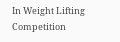In Weight Lifting Competition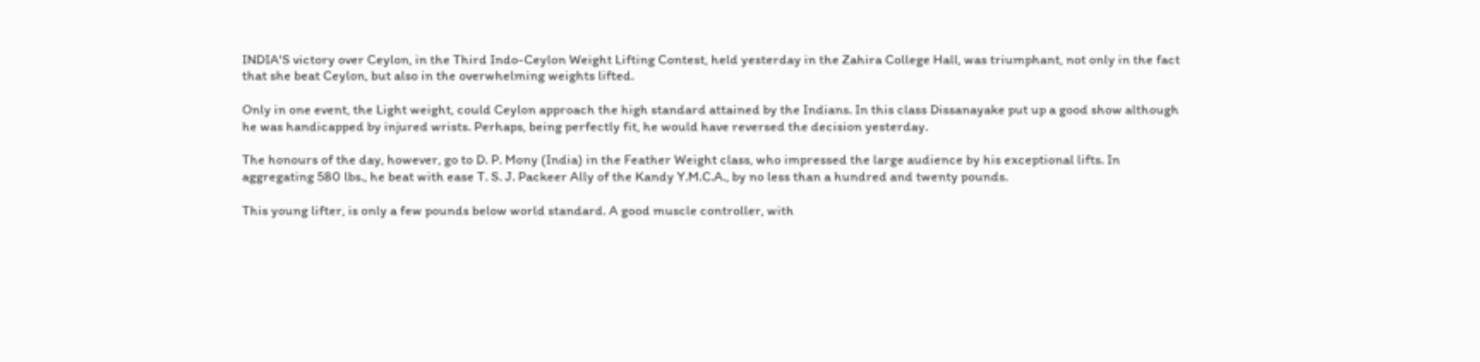INDIA'S victory over Ceylon, in the Third Indo-Ceylon Weight Lifting Contest, held yesterday in the Zahira College Hall, was triumphant, not only in the fact that she beat Ceylon, but also in the overwhelming weights lifted.

Only in one event, the Light weight, could Ceylon approach the high standard attained by the Indians. In this class Dissanayake put up a good show although he was handicapped by injured wrists. Perhaps, being perfectly fit, he would have reversed the decision yesterday.

The honours of the day, however, go to D. P. Mony (India) in the Feather Weight class, who impressed the large audience by his exceptional lifts. In aggregating 580 lbs., he beat with ease T. S. J. Packeer Ally of the Kandy Y.M.C.A., by no less than a hundred and twenty pounds.

This young lifter, is only a few pounds below world standard. A good muscle controller, with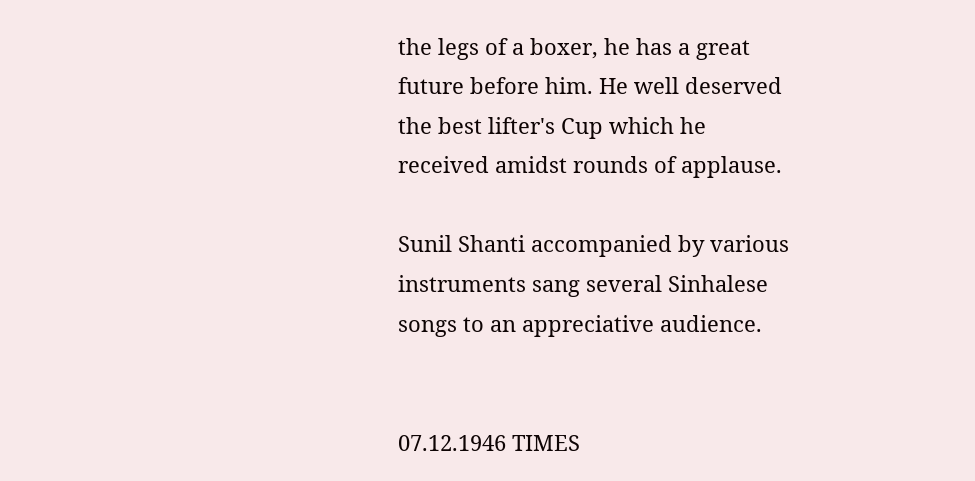the legs of a boxer, he has a great future before him. He well deserved the best lifter's Cup which he received amidst rounds of applause.

Sunil Shanti accompanied by various instruments sang several Sinhalese songs to an appreciative audience.


07.12.1946 TIMES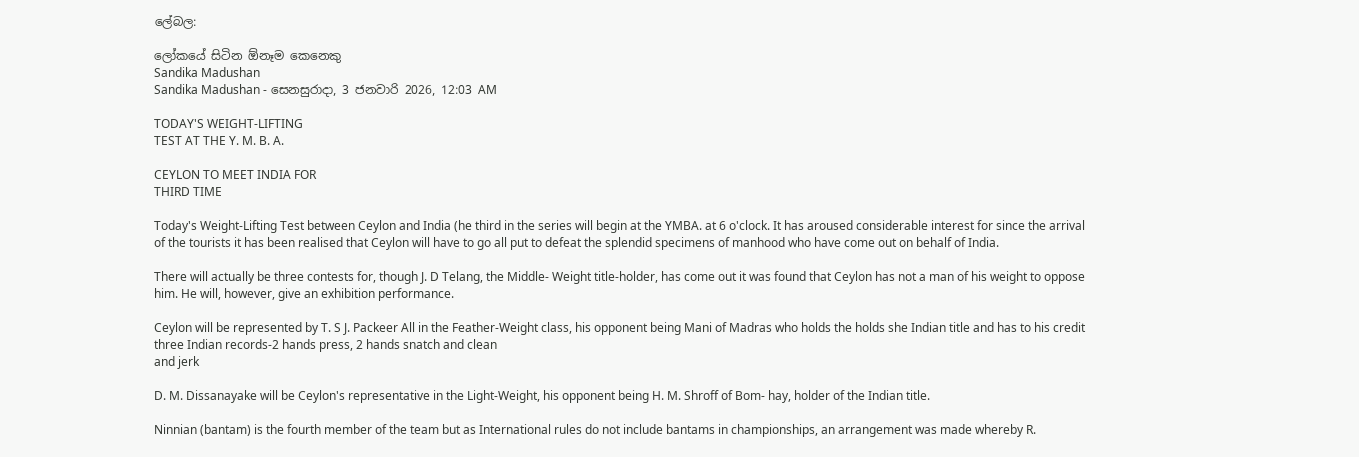ලේබල:

ලෝකයේ සිටින ඕනෑම කෙනෙකු
Sandika Madushan
Sandika Madushan - සෙනසුරාදා, 3 ජනවාරි 2026, 12:03 AM

TODAY'S WEIGHT-LIFTING
TEST AT THE Y. M. B. A.

CEYLON TO MEET INDIA FOR
THIRD TIME

Today's Weight-Lifting Test between Ceylon and India (he third in the series will begin at the YMBA. at 6 o'clock. It has aroused considerable interest for since the arrival of the tourists it has been realised that Ceylon will have to go all put to defeat the splendid specimens of manhood who have come out on behalf of India.

There will actually be three contests for, though J. D Telang, the Middle- Weight title-holder, has come out it was found that Ceylon has not a man of his weight to oppose him. He will, however, give an exhibition performance.

Ceylon will be represented by T. S J. Packeer All in the Feather-Weight class, his opponent being Mani of Madras who holds the holds she Indian title and has to his credit three Indian records-2 hands press, 2 hands snatch and clean
and jerk

D. M. Dissanayake will be Ceylon's representative in the Light-Weight, his opponent being H. M. Shroff of Bom- hay, holder of the Indian title.

Ninnian (bantam) is the fourth member of the team but as International rules do not include bantams in championships, an arrangement was made whereby R.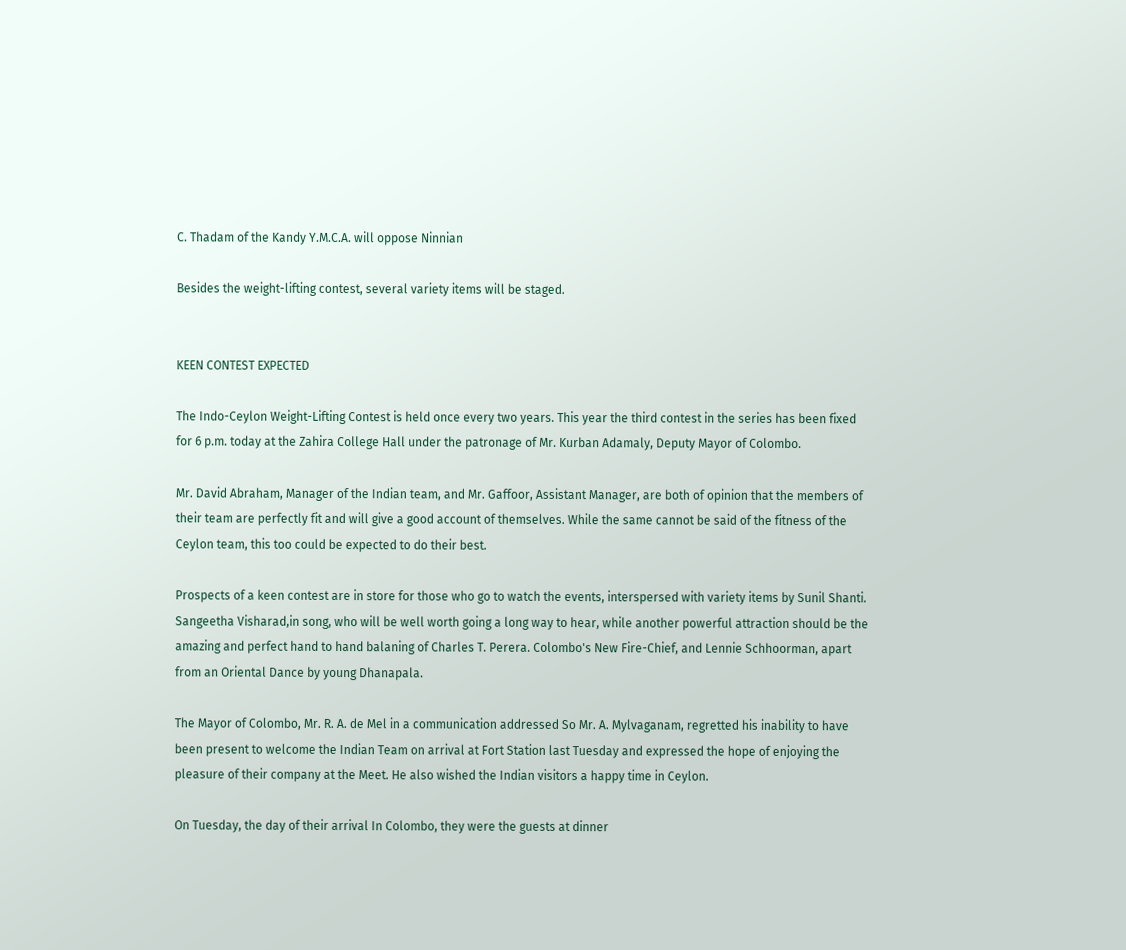C. Thadam of the Kandy Y.M.C.A. will oppose Ninnian

Besides the weight-lifting contest, several variety items will be staged.


KEEN CONTEST EXPECTED

The Indo-Ceylon Weight-Lifting Contest is held once every two years. This year the third contest in the series has been fixed for 6 p.m. today at the Zahira College Hall under the patronage of Mr. Kurban Adamaly, Deputy Mayor of Colombo.

Mr. David Abraham, Manager of the Indian team, and Mr. Gaffoor, Assistant Manager, are both of opinion that the members of their team are perfectly fit and will give a good account of themselves. While the same cannot be said of the fitness of the
Ceylon team, this too could be expected to do their best.

Prospects of a keen contest are in store for those who go to watch the events, interspersed with variety items by Sunil Shanti. Sangeetha Visharad,in song, who will be well worth going a long way to hear, while another powerful attraction should be the amazing and perfect hand to hand balaning of Charles T. Perera. Colombo's New Fire-Chief, and Lennie Schhoorman, apart from an Oriental Dance by young Dhanapala.

The Mayor of Colombo, Mr. R. A. de Mel in a communication addressed So Mr. A. Mylvaganam, regretted his inability to have been present to welcome the Indian Team on arrival at Fort Station last Tuesday and expressed the hope of enjoying the pleasure of their company at the Meet. He also wished the Indian visitors a happy time in Ceylon.

On Tuesday, the day of their arrival In Colombo, they were the guests at dinner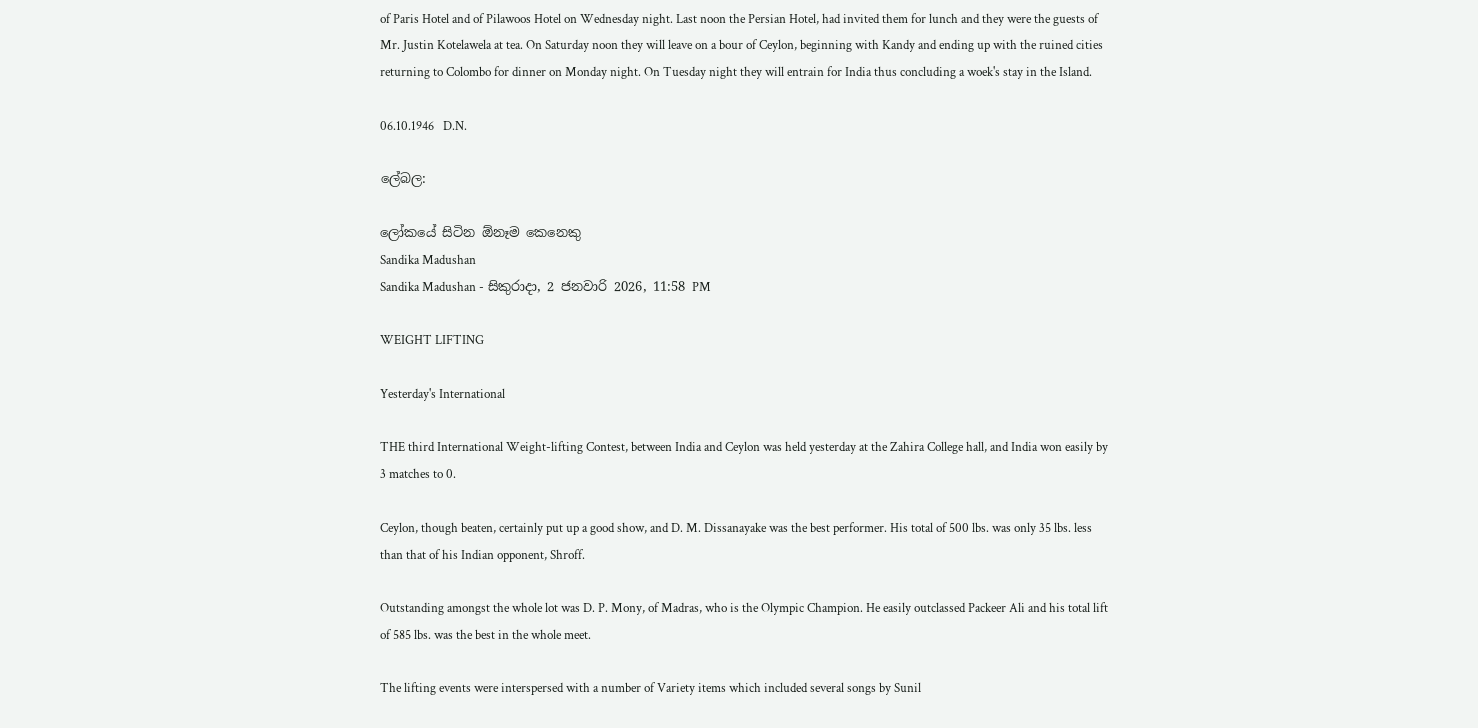of Paris Hotel and of Pilawoos Hotel on Wednesday night. Last noon the Persian Hotel, had invited them for lunch and they were the guests of Mr. Justin Kotelawela at tea. On Saturday noon they will leave on a bour of Ceylon, beginning with Kandy and ending up with the ruined cities returning to Colombo for dinner on Monday night. On Tuesday night they will entrain for India thus concluding a woek's stay in the Island.

06.10.1946   D.N.

ලේබල:

ලෝකයේ සිටින ඕනෑම කෙනෙකු
Sandika Madushan
Sandika Madushan - සිකුරාදා, 2 ජනවාරි 2026, 11:58 PM

WEIGHT LIFTING

Yesterday's International

THE third International Weight-lifting Contest, between India and Ceylon was held yesterday at the Zahira College hall, and India won easily by 3 matches to 0.

Ceylon, though beaten, certainly put up a good show, and D. M. Dissanayake was the best performer. His total of 500 lbs. was only 35 lbs. less than that of his Indian opponent, Shroff.

Outstanding amongst the whole lot was D. P. Mony, of Madras, who is the Olympic Champion. He easily outclassed Packeer Ali and his total lift of 585 lbs. was the best in the whole meet.

The lifting events were interspersed with a number of Variety items which included several songs by Sunil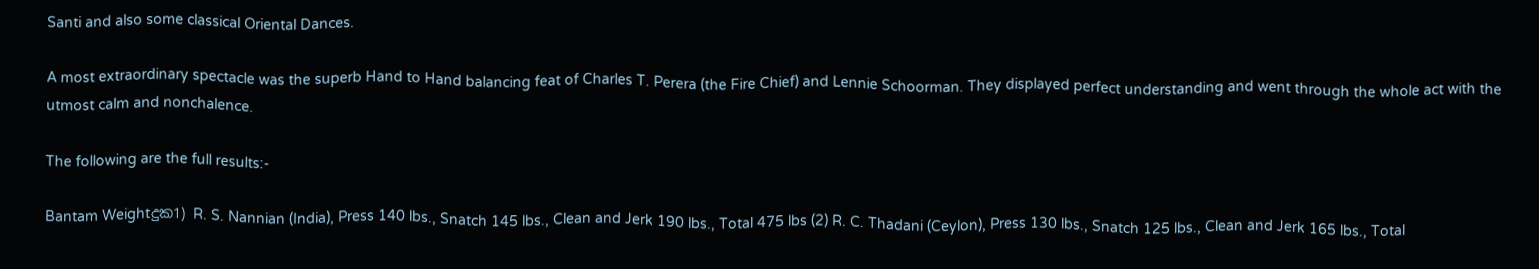Santi and also some classical Oriental Dances.

A most extraordinary spectacle was the superb Hand to Hand balancing feat of Charles T. Perera (the Fire Chief) and Lennie Schoorman. They displayed perfect understanding and went through the whole act with the utmost calm and nonchalence.

The following are the full results:-

Bantam Weightදුක1) R. S. Nannian (India), Press 140 lbs., Snatch 145 lbs., Clean and Jerk 190 lbs., Total 475 lbs (2) R. C. Thadani (Ceylon), Press 130 lbs., Snatch 125 lbs., Clean and Jerk 165 lbs., Total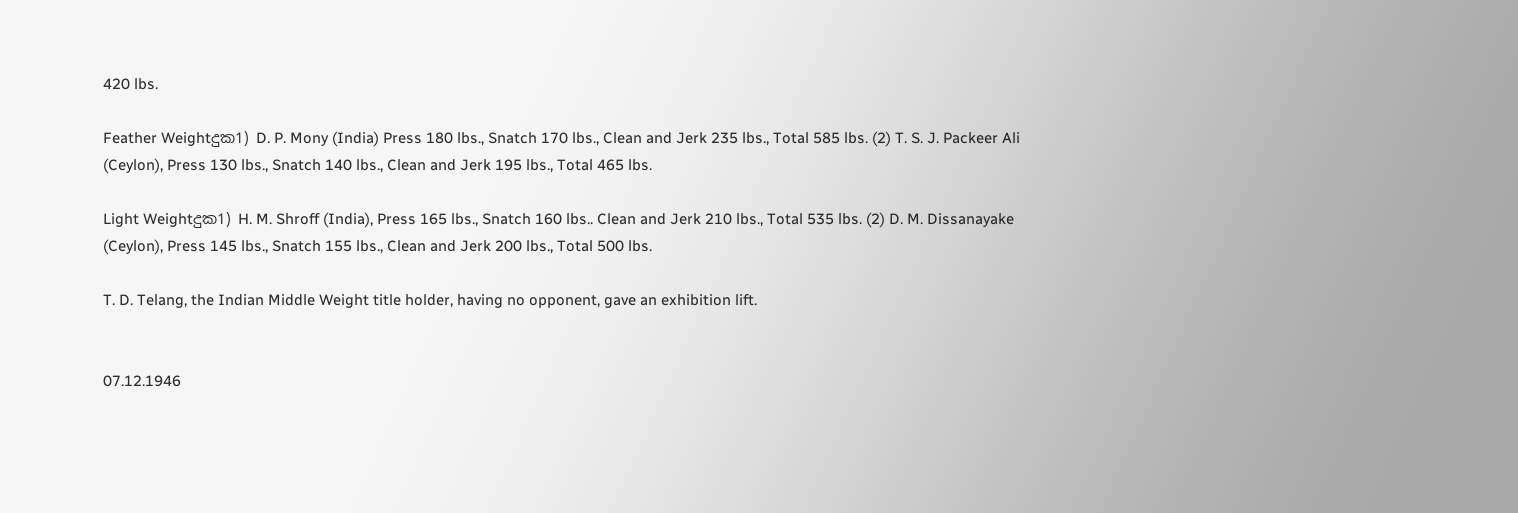420 lbs.

Feather Weightදුක1) D. P. Mony (India) Press 180 lbs., Snatch 170 lbs., Clean and Jerk 235 lbs., Total 585 lbs. (2) T. S. J. Packeer Ali (Ceylon), Press 130 lbs., Snatch 140 lbs., Clean and Jerk 195 lbs., Total 465 lbs.

Light Weightදුක1) H. M. Shroff (India), Press 165 lbs., Snatch 160 lbs.. Clean and Jerk 210 lbs., Total 535 lbs. (2) D. M. Dissanayake (Ceylon), Press 145 lbs., Snatch 155 lbs., Clean and Jerk 200 lbs., Total 500 lbs.

T. D. Telang, the Indian Middle Weight title holder, having no opponent, gave an exhibition lift.


07.12.1946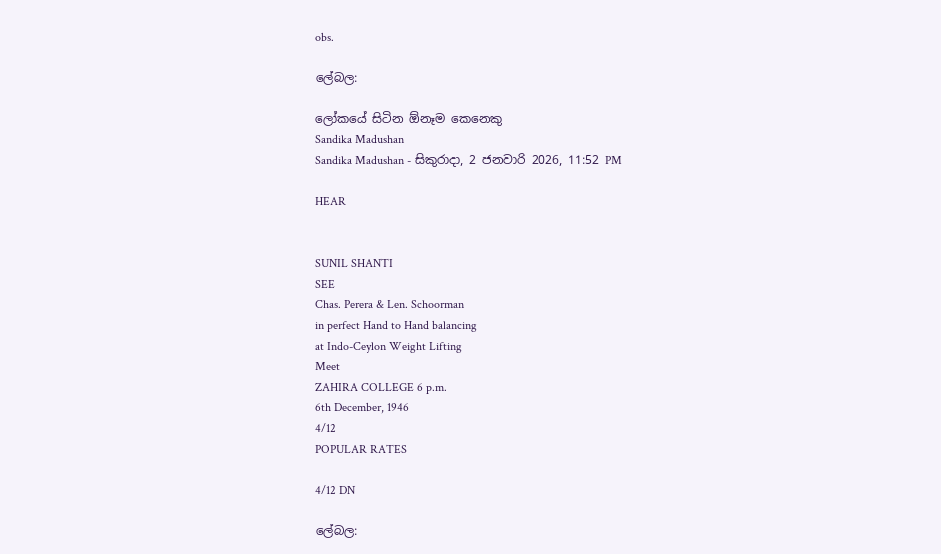obs.

ලේබල:

ලෝකයේ සිටින ඕනෑම කෙනෙකු
Sandika Madushan
Sandika Madushan - සිකුරාදා, 2 ජනවාරි 2026, 11:52 PM

HEAR


SUNIL SHANTI
SEE
Chas. Perera & Len. Schoorman
in perfect Hand to Hand balancing
at Indo-Ceylon Weight Lifting
Meet
ZAHIRA COLLEGE 6 p.m.
6th December, 1946
4/12
POPULAR RATES

4/12 DN

ලේබල: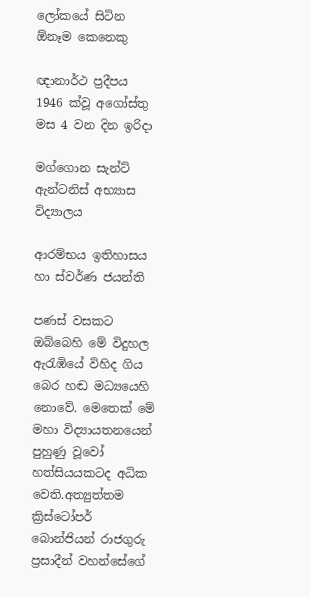ලෝකයේ සිටින ඕනෑම කෙනෙකු

ඥානාර්ථ ප්‍රදීපය 1946 ක්වූ අගෝස්තු මස 4 වන දින ඉරිදා

මග්ගොන සැන්ට් ඇන්ටනිස් අභ්‍යාස විද්‍යාලය

ආරම්භය ඉතිහාසය හා ස්වර්ණ ජයන්ති

පණස් වසකට ඔබ්බෙහි මේ විදුහල ඇරැඹියේ විහිද ගිය බෙර හඬ මධ්‍යයෙහි නොවේ. මෙතෙක් මේ මහා විද්‍යායතනයෙන් පුහුණු වූවෝ හත්සියයකටද අධික වෙති.අත්‍යුත්තම ක්‍රිස්ටෝපර් බොන්ජියන් රාජගුරු ප්‍රසාදීන් වහන්සේගේ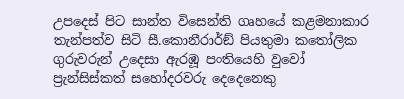උපදෙස් පිට සාන්ත විසෙන්ති ගෘහයේ කළමනාකාර තැන්පත්ව සිටි සී.කොනීරාර්ඞ් පියතුමා කතෝලික ගුරුවරුන් උදෙසා ඇරඹූ පංතියෙහි වුවෝ ප්‍රැන්සිස්කත් සහෝදරවරු දෙදෙනෙකු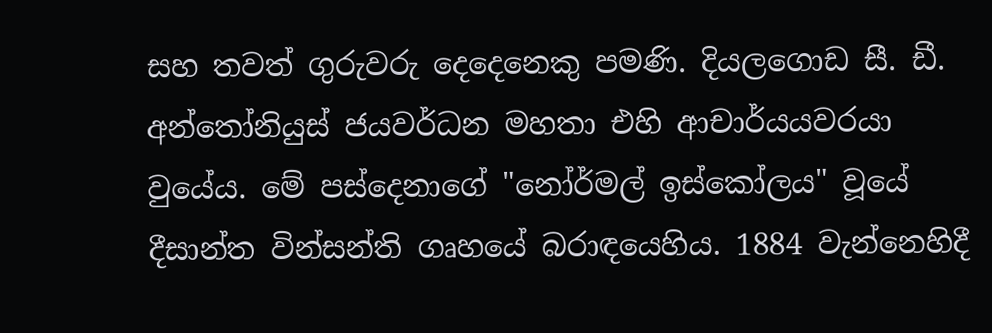සහ තවත් ගුරුවරු දෙදෙනෙකු පමණි. දියලගොඩ සී. ඩී. අන්තෝනියුස් ජයවර්ධන මහතා එහි ආචාර්යයවරයා වුයේය. මේ පස්දෙනාගේ "නෝර්මල් ඉස්කෝලය" වූයේ දීසාන්ත වින්සන්ති ගෘහයේ බරාඳයෙහිය. 1884 වැන්නෙහිදී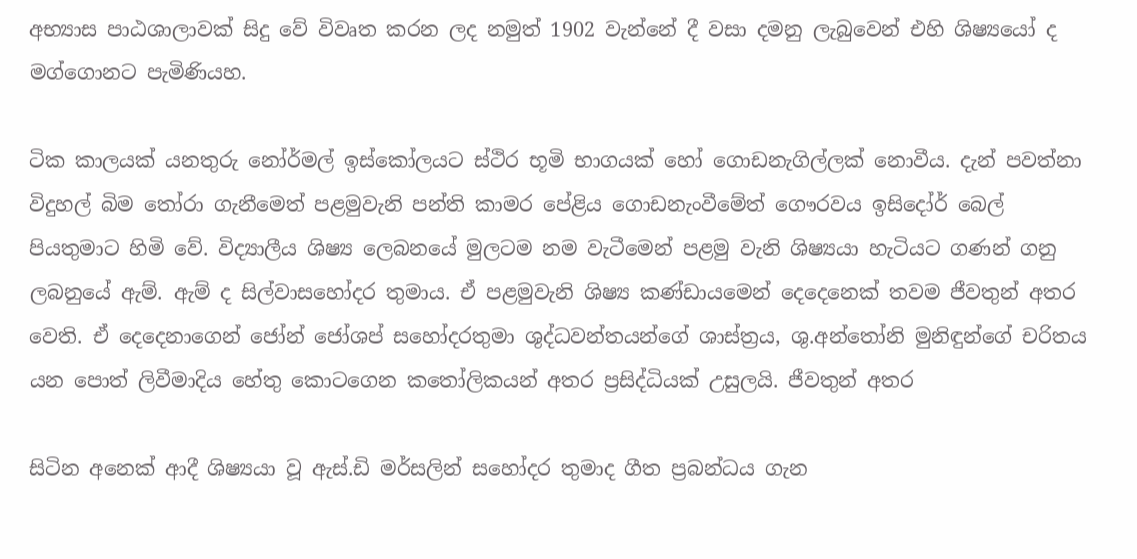අභ්‍යාස පාඨශාලාවක් සිදු වේ විවෘත කරන ලද නමුත් 1902 වැන්නේ දී වසා දමනු ලැබුවෙන් එහි ශිෂ්‍යයෝ ද මග්ගොනට පැමිණියහ.

ටික කාලයක් යනතුරු නෝර්මල් ඉස්කෝලයට ස්ථිර භූමි භාගයක් හෝ ගොඩනැගිල්ලක් නොවීය. දැන් පවත්නා විදුහල් බිම තෝරා ගැනීමෙත් පළමුවැනි පන්ති කාමර පේළිය ගොඩනැංවීමේත් ගෞරවය ඉසිදෝර් බෙල් පියතුමාට හිමි වේ. විද්‍යාලීය ශිෂ්‍ය ලෙබනයේ මුලටම නම වැටීමෙන් පළමු වැනි ශිෂ්‍යයා හැටියට ගණන් ගනු ලබනුයේ ඇම්. ඇම් ද සිල්වාසහෝදර තුමාය. ඒ පළමුවැනි ශිෂ්‍ය කණ්ඩායමෙන් දෙදෙනෙක් තවම ජීවතුන් අතර වෙති. ඒ දෙදෙනාගෙන් ජෝන් ජෝශප් සහෝදරතුමා ශුද්ධවන්තයන්ගේ ශාස්ත්‍රය, ශු.අන්තෝනි මුනිඳුන්ගේ චරිතය යන පොත් ලිවීමාදිය හේතු කොටගෙන කතෝලිකයන් අතර ප්‍රසිද්ධියක් උසුලයි. ජීවතුන් අතර

සිටින අනෙක් ආදී ශිෂ්‍යයා වූ ඇස්.ඩි මර්සලින් සහෝදර තුමාද ගීත ප්‍රබන්ධය ගැන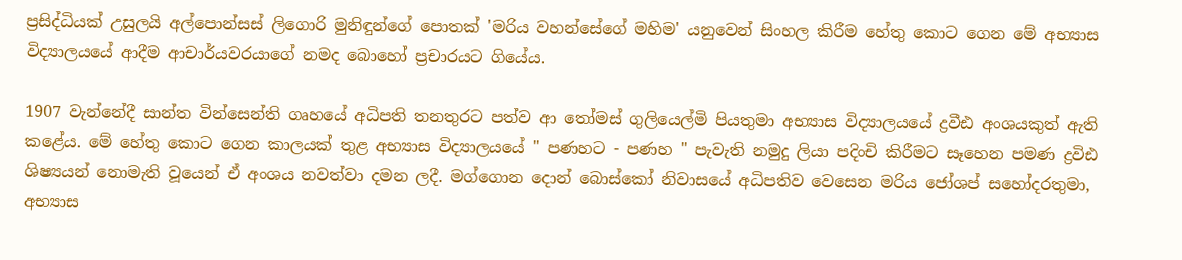ප්‍රසිද්ධියක් උසුලයි අල්පොන්සස් ලිගොරි මුනිඳුන්ගේ පොතක් 'මරිය වහන්සේගේ මහිම' යනුවෙන් සිංහල කිරීම හේතු කොට ගෙන මේ අභ්‍යාස විද්‍යාලයයේ ආදීම ආචාර්යවරයාගේ නමද බොහෝ ප්‍රචාරයට ගියේය.

1907 වැන්නේදී සාන්ත වින්සෙන්ති ගෘහයේ අධිපති තනතුරට පත්ව ආ තෝමස් ගුලියෙල්මි පියතුමා අභ්‍යාස විද්‍යාලයයේ ද්‍රවීඪ අංශයකුත් ඇති කළේය. මේ හේතු කොට ගෙන කාලයක් තුළ අභ්‍යාස විද්‍යාලයයේ " පණහට - පණහ " පැවැති නමුදු ලියා පදිංචි කිරීමට සෑහෙන පමණ ද්‍රවිඪ ශිෂ්‍යයන් නොමැති වූයෙන් ඒ අංශය නවත්වා දමන ලදී. මග්ගොන දොන් බොස්කෝ නිවාසයේ අධිපතිව වෙසෙන මරිය ජෝශප් සහෝදරතුමා, අභ්‍යාස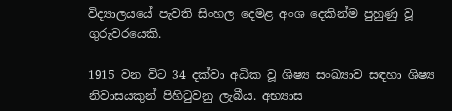විද්‍යාලයයේ පැවති සිංහල දෙමළ අංශ දෙකින්ම පුහුණු වූ ගුරුවරයෙකි.

1915 වන විට 34 දක්වා අධික වූ ශිෂ්‍ය සංඛ්‍යාව සඳහා ශිෂ්‍ය නිවාසයකුන් පිහිටුවනු ලැබීය. අභ්‍යාස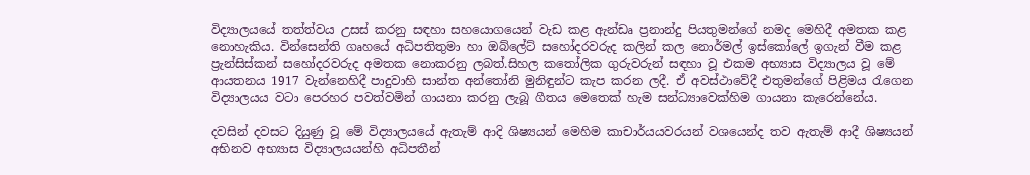විද්‍යාලයයේ තත්ත්වය උසස් කරනු සඳහා සහයොගයෙන් වැඩ කළ ඇන්ඩෘ ප්‍රනාන්දු පියතුමන්ගේ නමද මෙහිදී අමතක කළ නොහැකිය. වින්සෙන්ති ගෘහයේ අධිපතිතුමා හා ඔබ්ලේට් සහෝදරවරුද කලින් කල නොර්මල් ඉස්කෝලේ ඉගැන් වීම කළ ප්‍රැන්සිස්කන් සහෝදරවරුද අමතක නොකරනු ලබත්.සිහල කතෝලික ගුරුවරුන් සඳහා වූ එකම අභ්‍යාස විද්‍යාලය වූ මේ ආයතනය 1917 වැන්නෙහිදී පාදුවාහි සාන්ත අන්තෝනි මුනිඳුන්ට කැප කරන ලදී. ඒ අවස්ථාවේදී එතුමන්ගේ පිළිමය රැගෙන විද්‍යාලයය වටා පෙරහර පවත්වමින් ගායනා කරනු ලැබූ ගීතය මෙතෙක් හැම සන්ධ්‍යාවෙක්හිම ගායනා කැරෙන්නේය.

දවසින් දවසට දියුණු වූ මේ විද්‍යාලයයේ ඇතැම් ආදි ශිෂ්‍යයන් මෙහිම කාචාර්යයවරයන් වශයෙන්ද තව ඇතැම් ආදී ශිෂ්‍යයන් අභිනව අභ්‍යාස විද්‍යාලයයන්හි අධිපතීන්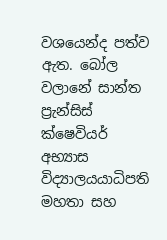වශයෙන්ද පත්ව ඇත. බෝල වලානේ සාන්ත ප්‍රැන්සිස් ක්ෂෙවියර් අභ්‍යාස විද්‍යාලයයාධිපති මහතා සහ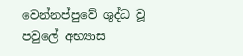වෙන්නප්පුවේ ශුද්ධ වූ පවුලේ අභ්‍යාස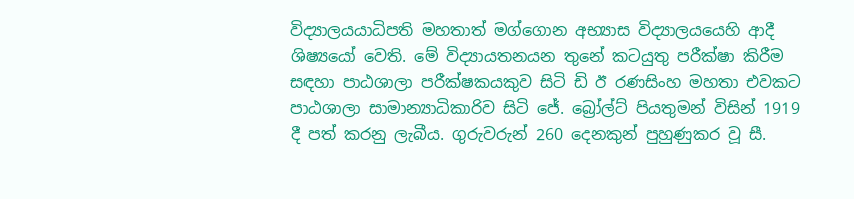විද්‍යාලයයාධිපති මහතාත් මග්ගොන අභ්‍යාස විද්‍යාලයයෙහි ආදී ශිෂ්‍යයෝ වෙති. මේ විද්‍යායතනයන තුනේ කටයුතු පරීක්ෂා කිරීම සඳහා පාඨශාලා පරීක්ෂකයකුව සිටි ඩි ඊ රණසිංහ මහතා එවකට පාඨශාලා සාමාන්‍යාධිකාරිව සිටි ජේ. බ්‍රෝල්ට් පියතුමන් විසින් 1919 දී පත් කරනු ලැබීය. ගුරුවරුන් 260 දෙනකුන් පුහුණුකර වූ සී.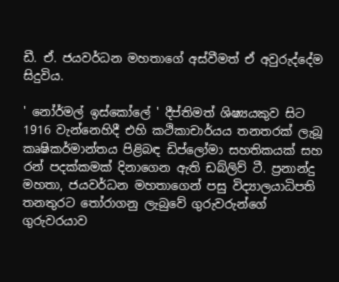ඩී. ඒ. ජයවර්ධන මහතාගේ අස්වීමත් ඒ අවුරුද්දේම සිදුවිය.

' නෝර්මල් ඉස්කෝලේ ' දීප්තිමත් ශිෂ්‍යයකුව සිට 1916 වැන්නෙහිදී එහි කථිකාචාර්යය තනතරක් ලැබූ කෘෂිකර්මාන්තය පිළිබඳ ඩිප්ලෝමා සහතිකයක් සහ රන් පදක්කමක් දිනාගෙන ඇති ඩබ්ලිව් ටී. ප්‍රනාන්දු මහතා, ජයවර්ධන මහතාගෙන් පසු විද්‍යාලයාධිපති තනතුරට තෝරාගනු ලැබුවේ ගුරුවරුන්ගේ ගුරුවරයාව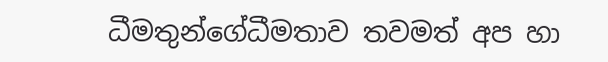ධීමතුන්ගේධීමතාව තවමත් අප හා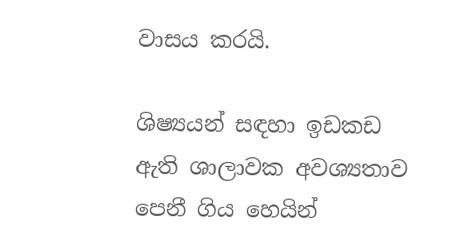වාසය කරයි.

ශිෂ්‍යයන් සඳහා ඉඩකඩ ඇති ශාලාවක අවශ්‍යතාව පෙනී ගිය හෙයින්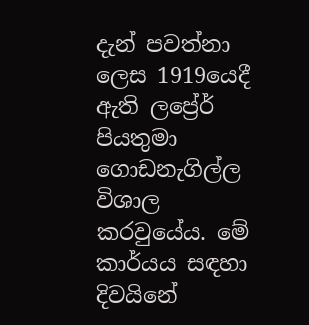දැන් පවත්නා ලෙස 1919යෙදී ඇති ලප්‍රේර් පියතුමා ගොඩනැගිල්ල විශාල කරවුයේය. මේ කාර්යය සඳහා දිවයිනේ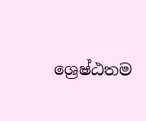ශ්‍රෙෂ්ඨතම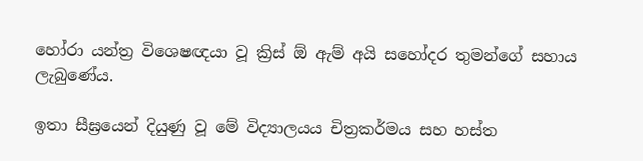හෝරා යන්ත්‍ර විශෙෂඥයා වූ ක්‍රිස් ඕ ඇම් අයි සහෝදර තුමන්ගේ සහාය ලැබුණේය.

ඉතා සීඝ්‍රයෙන් දියුණු වූ මේ විද්‍යාලයය චිත්‍රකර්මය සහ හස්ත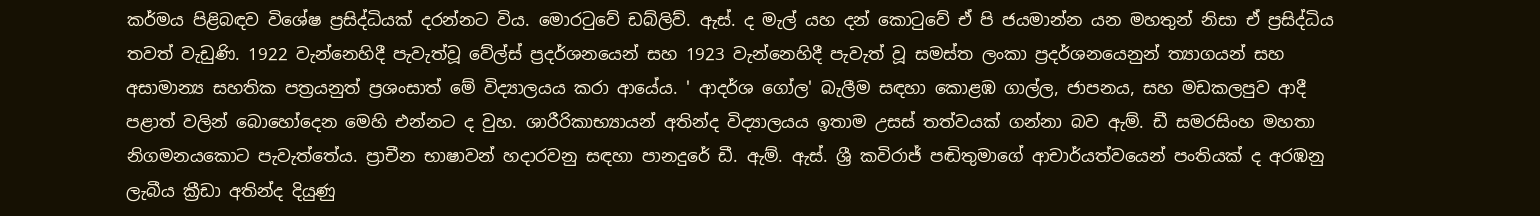කර්මය පිළිබඳව විශේෂ ප්‍රසිද්ධියක් දරන්නට විය. මොරටුවේ ඩබ්ලිව්. ඇස්. ද මැල් යහ දන් කොටුවේ ඒ පි ජයමාන්න යන මහතුන් නිසා ඒ ප්‍රසිද්ධිය තවත් වැඩුණි. 1922 වැන්නෙහිදී පැවැත්වූ වේල්ස් ප්‍රදර්ශනයෙන් සහ 1923 වැන්නෙහිදී පැවැත් වූ සමස්ත ලංකා ප්‍රදර්ශනයෙනුන් ත්‍යාගයන් සහ අසාමාන්‍ය සහතික පත්‍රයනුත් ප්‍රශංසාත් මේ විද්‍යාලයය කරා ආයේය. ' ආදර්ශ ගෝල' බැලීම සඳහා කොළඹ ගාල්ල, ජාපනය, සහ මඩකලපුව ආදී පළාත් වලින් බොහෝදෙන මෙහි එන්නට ද වුහ. ශාරීරිකාභ්‍යායන් අතින්ද විද්‍යාලයය ඉතාම උසස් තත්වයක් ගන්නා බව ඇම්. ඩී සමරසිංහ මහතා නිගමනයකොට පැවැත්තේය. ප්‍රාචීන භාෂාවන් හදාරවනු සඳහා පානදුරේ ඩී. ඇම්. ඇස්. ශ්‍රී කවිරාජ් පඬිතුමාගේ ආචාර්යත්වයෙන් පංතියක් ද අරඹනු ලැබීය ක්‍රීඩා අතින්ද දියුණු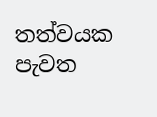තත්වයක පැවත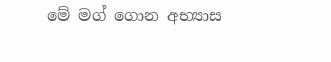මේ මග් ගොන අභ්‍යාස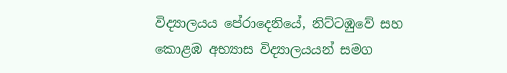විද්‍යාලයය පේරාදෙනියේ, නිට්ටඹුවේ සහ කොළඹ අභ්‍යාස විද්‍යාලයයන් සමග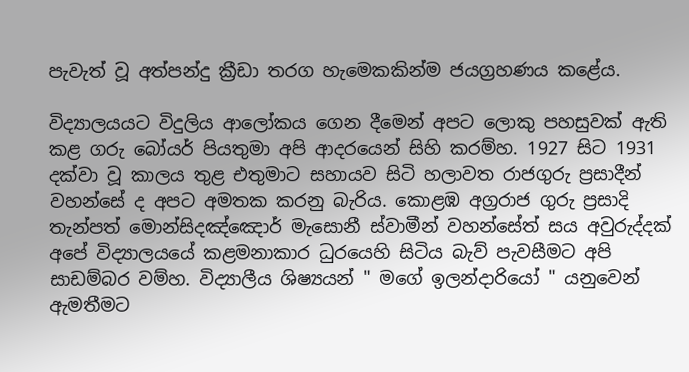පැවැත් වූ අත්පන්දු ක්‍රීඩා තරග හැමෙකකින්ම ජයග්‍රහණය කළේය.

විද්‍යාලයයට විදුලිය ආලෝකය ගෙන දීමෙන් අපට ලොකු පහසුවක් ඇති කළ ගරු බෝයර් පියතුමා අපි ආදරයෙන් සිහි කරම්හ. 1927 සිට 1931 දක්වා වූ කාලය තුළ එතුමාට සහායව සිටි හලාවත රාජගුරු ප්‍රසාදීන් වහන්සේ ද අපට අමතක කරනු බැරිය. කොළඹ අග්‍රරාජ ගුරු ප්‍රසාදි තැන්පත් මොන්සිදඤ්ඤොර් මැසොනී ස්වාමීන් වහන්සේත් සය අවුරුද්දක් අපේ විද්‍යාලයයේ කළමනාකාර ධුරයෙහි සිටිය බැව් පැවසීමට අපි සාඩම්බර වම්හ. විද්‍යාලීය ශිෂ්‍යයන් " මගේ ඉලන්දාරියෝ " යනුවෙන් ඇමතීමට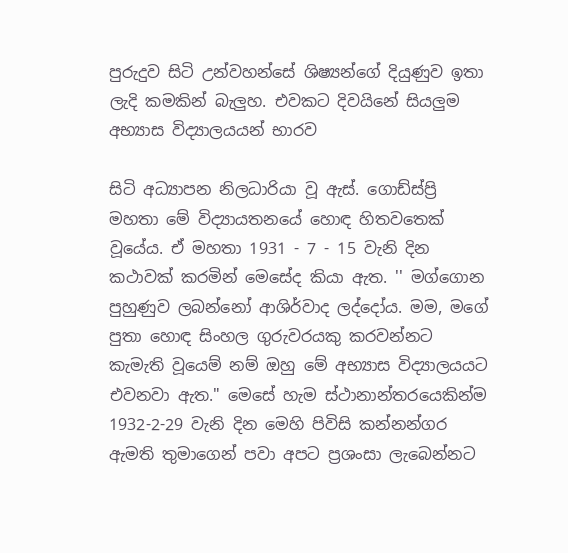පුරුදුව සිටි උන්වහන්සේ ශිෂ්‍යන්ගේ දියුණුව ඉතා ලැදි කමකින් බැලුහ. එවකට දිවයිනේ සියලුම අභ්‍යාස විද්‍යාලයයන් භාරව

සිටි අධ්‍යාපන නිලධාරියා වූ ඇස්. ගොඩ්ස්ප්‍රි මහතා මේ විද්‍යායතනයේ හොඳ හිතවතෙක් වූයේය. ඒ මහතා 1931 - 7 - 15 වැනි දින කථාවක් කරමින් මෙසේද කියා ඇත. '' මග්ගොන පුහුණුව ලබන්නෝ ආශිර්වාද ලද්දෝය. මම, මගේ පුතා හොඳ සිංහල ගුරුවරයකු කරවන්නට කැමැති වූයෙම් නම් ඔහු මේ අභ්‍යාස විද්‍යාලයයට එවනවා ඇත." මෙසේ හැම ස්ථානාන්තරයෙකින්ම 1932-2-29 වැනි දින මෙහි පිවිසි කන්නන්ගර ඇමති තුමාගෙන් පවා අපට ප්‍රශංසා ලැබෙන්නට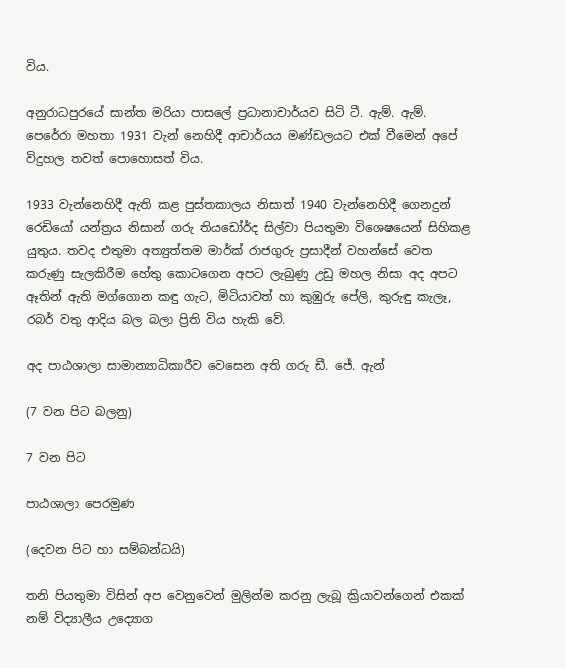විය.

අනුරාධපුරයේ සාන්ත මරියා පාසලේ ප්‍රධානාචාර්යව සිටි ටී. ඇම්. ඇම්. පෙරේරා මහතා 1931 වැන් නෙහිදී ආචාර්යය මණ්ඩලයට එක් වීමෙන් අපේ විදුහල තවත් පොහොසත් විය.

1933 වැන්නෙහිදී ඇති කළ පුස්තකාලය නිසාත් 1940 වැන්නෙහිදී ගෙනදුන් රෙඩියෝ යන්ත්‍රය නිසාන් ගරු තියඩෝර්ද සිල්වා පියතුමා විශෙෂයෙන් සිහිකළ යුතුය. තවද එතුමා අත්‍යුත්තම මාර්ක් රාජගුරු ප්‍රසාදීන් වහන්සේ වෙත කරුණු සැලකිරීම හේතු කොටගෙන අපට ලැබුණු උඩු මහල නිසා අද අපට ඈතින් ඇති මග්ගොන කඳු ගැට, මිටියාවත් හා කුඹුරු පේලි, කුරුඳු කැලෑ, රබර් වතු ආදිය බල බලා ප්‍රිති විය හැකි වේ.

අද පාඨශාලා සාමාන්‍යාධිකාරීව වෙසෙන අති ගරු ඩී. ජේ. ඇන්

(7 වන පිට බලනු)

7 වන පිට

පාඨශාලා පෙරමුණ

(දෙවන පිට හා සම්බන්ධයි)

තනි පියතුමා විසින් අප වෙනුවෙන් මුලින්ම කරනු ලැබූ ක්‍රියාවන්ගෙන් එකක් නම් විද්‍යාලීය උද්‍යොග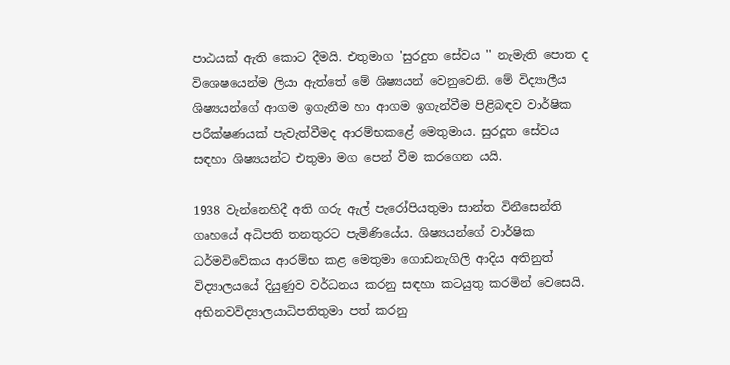පාඨයක් ඇති කොට දීමයි. එතුමාග 'සුරදුත සේවය '' නැමැති පොත ද විශෙෂයෙන්ම ලියා ඇත්තේ මේ ශිෂ්‍යයන් වෙනුවෙනි. මේ විද්‍යාලීය ශිෂ්‍යයන්ගේ ආගම ඉගැනීම හා ආගම ඉගැන්වීම පිළිබඳව වාර්ෂික පරීක්ෂණයක් පැවැත්වීමද ආරම්භකළේ මෙතුමාය. සුරදූත සේවය සඳහා ශිෂ්‍යයන්ට එතුමා මග පෙන් වීම කරගෙන යයි.

1938 වැන්නෙහිදී අති ගරු ඇල් පැරෝපියතුමා සාන්ත විනීසෙන්ති ගෘහයේ අධිපති තනතුරට පැමිණියේය. ශිෂ්‍යයන්ගේ වාර්ෂික ධර්මවිවේකය ආරම්භ කළ මෙතුමා ගොඩනැගිලි ආදිය අතිනුත් විද්‍යාලයයේ දියුණුව වර්ධනය කරනු සඳහා කටයුතු කරමින් වෙසෙයි. අභිනවවිද්‍යාලයාධිපතිතුමා පත් කරනු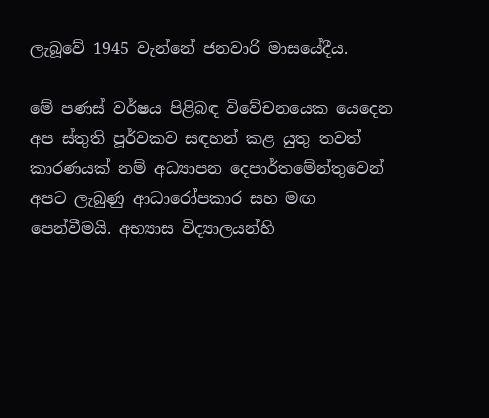ලැබූවේ 1945 වැන්නේ ජනවාරි මාසයේදීය.

මේ පණස් වර්ෂය පිළිබඳ විවේචනයෙක යෙදෙන අප ස්තුති පූර්වකව සඳහන් කළ යුතු තවත් කාරණයක් නම් අධ්‍යාපන දෙපාර්තමේන්තුවෙන් අපට ලැබුණු ආධාරෝපකාර සහ මඟ පෙන්වීමයි. අභ්‍යාස විද්‍යාලයන්හි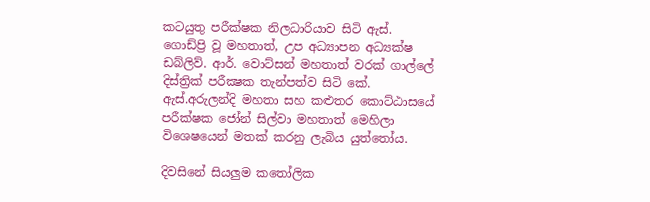කටයුතු පරීක්ෂක නිලධාරියාව සිටි ඇස්. ගොඩ්ප්‍රි වූ මහතාත්, උප අධ්‍යාපන අධ්‍යක්ෂ ඩබ්ලිව්. ආර්. වොට්සන් මහතාත් වරක් ගාල්ලේ දිස්ත්‍රික් පරීක්‍ෂක තැන්පත්ව සිටි කේ. ඇස්.අරුලන්දි මහතා සහ කළුතර කොට්ඨාසයේ පරීක්ෂක ජෝන් සිල්වා මහතාත් මෙහිලා විශෙෂයෙන් මතක් කරනු ලැබිය යුත්තෝය.

දිවසිනේ සියලුම කතෝලික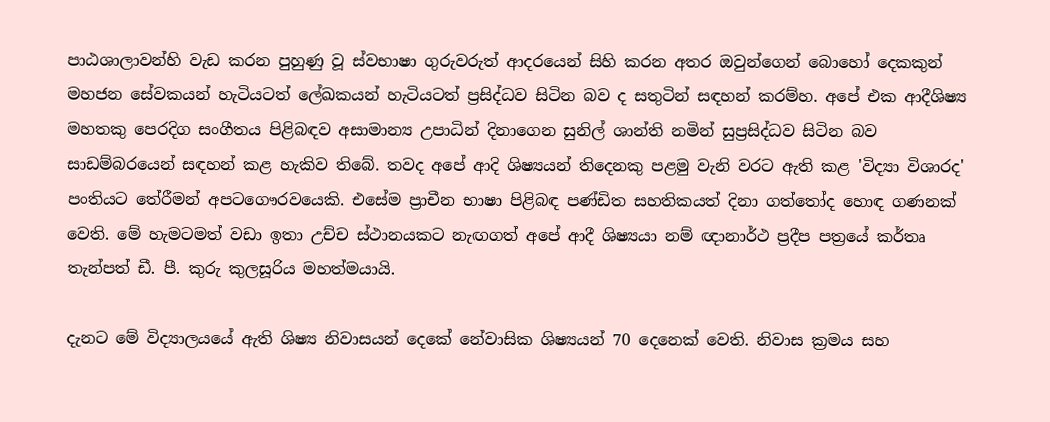පාඨශාලාවන්හි වැඩ කරන පුහුණු වූ ස්වභාෂා ගුරුවරුත් ආදරයෙන් සිහි කරන අතර ඔවුන්ගෙන් බොහෝ දෙකකුන් මහජන සේවකයන් හැටියටත් ලේඛකයන් හැටියටත් ප්‍රසිද්ධව සිටින බව ද සතුටින් සඳහන් කරම්හ. අපේ එක ආදීශිෂ්‍ය මහතකු පෙරදිග සංගීතය පිළිබඳව අසාමාන්‍ය උපාධින් දිනාගෙන සුනිල් ශාන්ති නමින් සුප්‍රසිද්ධව සිටින බව සාඩම්බරයෙන් සඳහන් කළ හැකිව තිබේ. තවද අපේ ආදි ශිෂ්‍යයන් තිදෙනකු පළමු වැනි වරට ඇති කළ 'විද්‍යා විශාරද' පංතියට තේරීමන් අපටගෞරවයෙකි. එසේම ප්‍රාචීන භාෂා පිළිබඳ පණ්ඩිත සහතිකයත් දිනා ගත්තෝද හොඳ ගණනක් වෙති. මේ හැමටමත් වඩා ඉතා උච්ච ස්ථානයකට නැඟගත් අපේ ආදී ශිෂ්‍යයා නම් ඥානාර්ථ ප්‍රදීප පත්‍රයේ කර්තෘ තැන්පත් ඩී. පී. කුරු කුලසූරිය මහත්මයායි.

දැනට මේ විද්‍යාලයයේ ඇති ශිෂ්‍ය නිවාසයන් දෙකේ නේවාසික ශිෂ්‍යයන් 70 දෙනෙක් වෙති. නිවාස ක්‍රමය සහ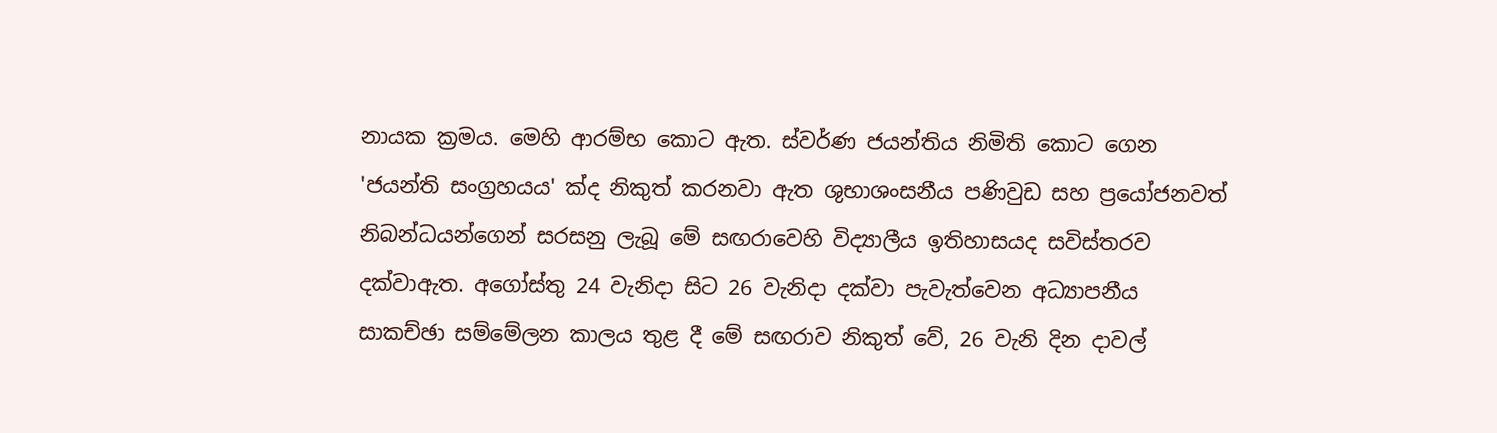නායක ක්‍රමය. මෙහි ආරම්භ කොට ඇත. ස්වර්ණ ජයන්තිය නිමිති කොට ගෙන 'ජයන්ති සංග්‍රහයය' ක්ද නිකුත් කරනවා ඇත ශුභාශංසනීය පණිවුඩ සහ ප්‍රයෝජනවත් නිබන්ධයන්ගෙන් සරසනු ලැබූ මේ සඟරාවෙහි විද්‍යාලීය ඉතිහාසයද සවිස්තරව දක්වාඇත. අගෝස්තු 24 වැනිදා සිට 26 වැනිදා දක්වා පැවැත්වෙන අධ්‍යාපනීය සාකච්ඡා සම්මේලන කාලය තුළ දී මේ සඟරාව නිකුත් වේ, 26 වැනි දින දාවල්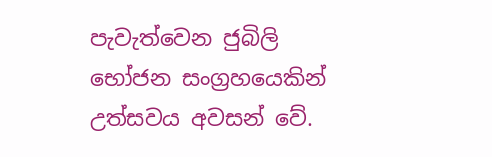පැවැත්වෙන ජුබිලි භෝජන සංග්‍රහයෙකින් උත්සවය අවසන් වේ.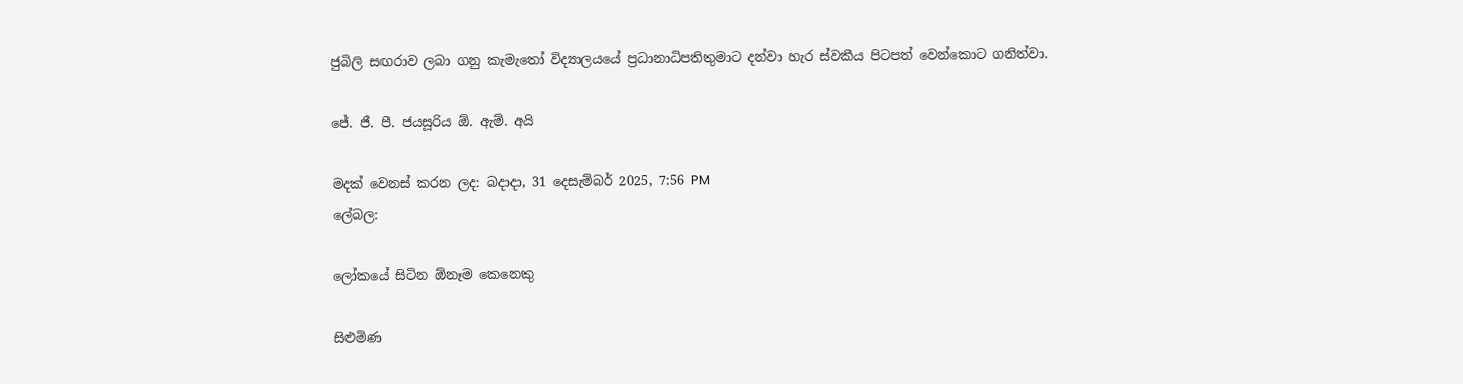ජුබිලි සඟරාව ලබා ගනු කැමැතෝ විද්‍යාලයයේ ප්‍රධානාධිපතිතුමාට දන්වා හැර ස්වකීය පිටපත් වෙන්කොට ගනිත්වා.

ජේ. ජී. පී. ජයසූරිය ඕ. ඇම්. අයි

මදක් වෙනස් කරන ලද: බදාදා, 31 දෙසැම්බර් 2025, 7:56 PM
ලේබල:

ලෝකයේ සිටින ඕනෑම කෙනෙකු

සිළුමිණ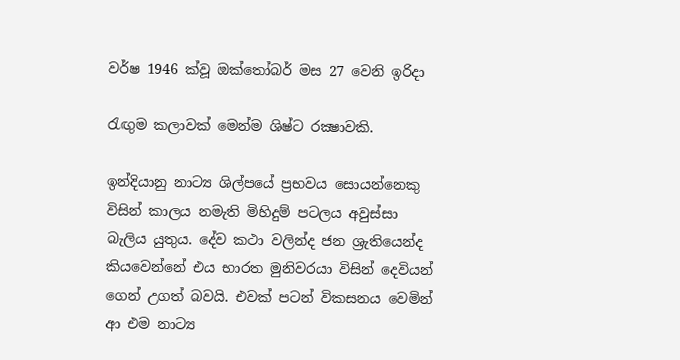වර්ෂ 1946 ක්වූ ඔක්තෝබර් මස 27 වෙනි ඉරිදා

රැඟුම කලාවක් මෙන්ම ශිෂ්ට රක්‍ෂාවකි.

ඉන්දියානු නාට්‍ය ශිල්පයේ ප්‍රභවය සොයන්නෙකු විසින් කාලය නමැති මිහිදුම් පටලය අවුස්සා බැලිය යුතුය. දේව කථා වලින්ද ජන ශ්‍රැතියෙන්ද කියවෙන්නේ එය භාරත මුනිවරයා විසින් දෙවියන් ගෙන් උගත් බවයි. එවක් පටන් විකසනය වෙමින් ආ එම නාට්‍ය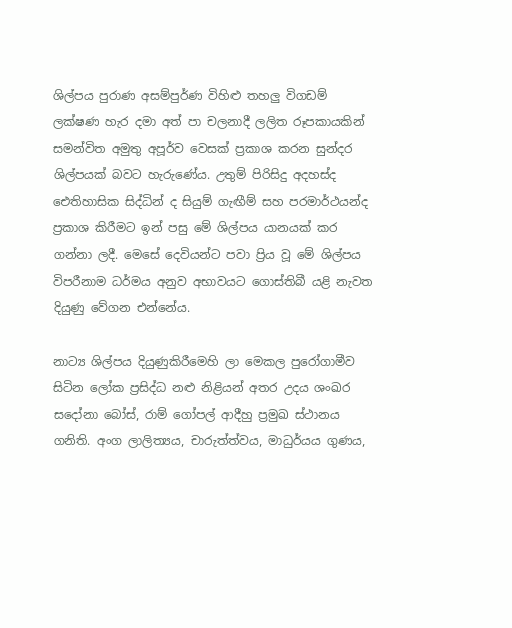ශිල්පය පුරාණ අසම්පුර්ණ විහිළු තහලු විගඩම් ලක්ෂණ හැර දමා අත් පා චලනාදී ලලිත රූපකායකින් සමන්විත අමුතු අපූර්ව වෙසක් ප්‍රකාශ කරන සුන්දර ශිල්පයක් බවට හැරුණේය. උතුම් පිරිසිදු අදහස්ද ඓතිහාසික සිද්ධින් ද සියුම් ගැඟීම් සහ පරමාර්ථයන්ද ප්‍රකාශ කිරීමට ඉන් පසු මේ ශිල්පය යානයක් කර ගන්නා ලදී. මෙසේ දෙවියන්ට පවා ප්‍රිය වූ මේ ශිල්පය විපරීනාම ධර්මය අනුව අභාවයට ගොස්තිබී යළි නැවත දියුණු වේගන එන්නේය.

නාට්‍ය ශිල්පය දියුණුකිරීමෙහි ලා මෙකල පුරෝගාමීව සිටින ලෝක ප්‍රසිද්ධ නළු නිළියන් අතර උදය ශංඛර  සදෝනා බෝස්, රාම් ගෝපල් ආදීහු ප්‍රමුඛ ස්ථානය ගනිති. අංග ලාලිත්‍යය, චාරුත්ත්වය, මාධුර්යය ගුණය,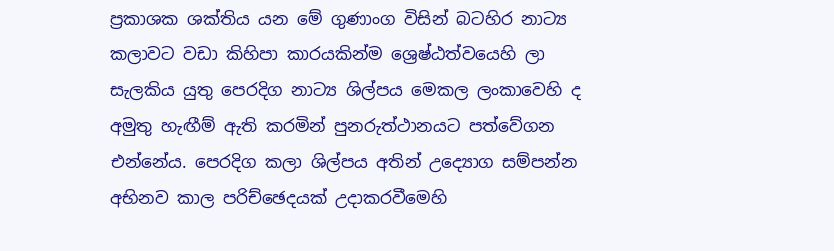ප්‍රකාශක ශක්තිය යන මේ ගුණාංග විසින් බටහිර නාට්‍ය කලාවට වඩා කිහිපා කාරයකින්ම ශ්‍රෙෂ්ඨත්වයෙහි ලා සැලකිය යුතු පෙරදිග නාට්‍ය ශිල්පය මෙකල ලංකාවෙහි ද අමුතු හැඟීම් ඇති කරමින් පුනරුත්ථානයට පත්වේගන එන්නේය. පෙරදිග කලා ශිල්පය අතින් උද්‍යොග සම්පන්න අභිනව කාල පරිච්ඡෙදයක් උදාකරවීමෙහි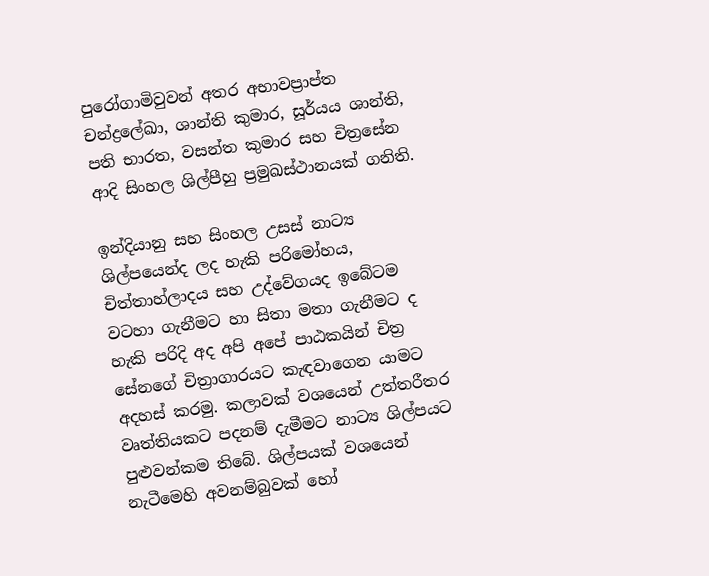පුරෝගාමිවුවන් අතර අභාවප්‍රාප්ත චන්ද්‍රලේඛා, ශාන්ති කුමාර, සූර්යය ශාන්ති, පති භාරත, වසන්ත කුමාර සහ චිත්‍රසේන ආදි සිංහල ශිල්පීහු ප්‍රමුඛස්ථානයක් ගනිති.

ඉන්දියානු සහ සිංහල උසස් නාට්‍ය ශිල්පයෙන්ද ලද හැකි පරිමෝහය, චිත්තාහ්ලාදය සහ උද්වේගයද ඉබේටම වටහා ගැනීමට හා සිතා මතා ගැනීමට ද හැකි පරිදි අද අපි අපේ පාඨකයින් චිත්‍ර සේනගේ චිත්‍රාගාරයට කැඳවාගෙන යාමට අදහස් කරමු. කලාවක් වශයෙන් උත්තරීතර වෘත්තියකට පදනම් දැමීමට නාට්‍ය ශිල්පයට පුළුවන්කම තිබේ. ශිල්පයක් වශයෙන් නැටීමෙහි අවනම්බුවක් හෝ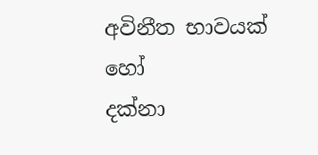අවිනීත භාවයක් හෝ
දක්නා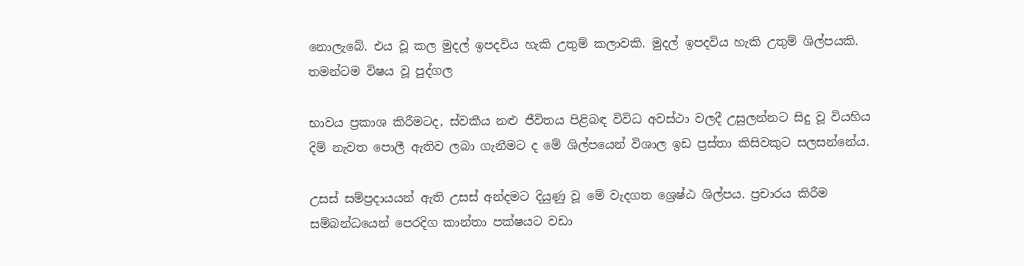නොලැබේ. එය වූ කල මුදල් ඉපදවිය හැකි උතුම් කලාවකි. මුදල් ඉපදවිය හැකි උතුම් ශිල්පයකි. තමන්ටම විෂය වූ පුද්ගල

භාවය ප්‍රකාශ කිරීමටද, ස්වකීය නළු ජීවිතය පිළිබඳ විවිධ අවස්ථා වලදී උසුලන්නට සිදු වූ වියහිය දිම් නැවත පොලී ඇතිව ලබා ගැනීමට ද මේ ශිල්පයෙන් විශාල ඉඩ ප්‍රස්තා කිසිවකුට සලසන්නේය.

උසස් සම්ප්‍රදායයන් ඇති උසස් අන්දමට දියුණු වූ මේ වැදගත ශ්‍රෙෂ්ඨ ශිල්පය. ප්‍රචාරය කිරීම සම්බන්ධයෙන් පෙරදිග කාන්තා පක්ෂයට වඩා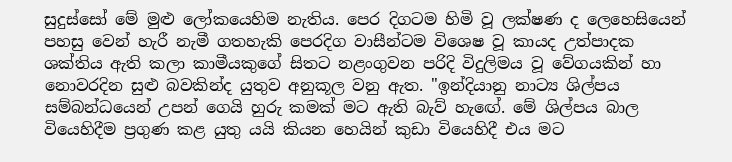සුදුස්සෝ මේ මුළු ලෝකයෙහිම නැතිය. පෙර දිගටම හිමි වූ ලක්ෂණ ද ලෙහෙසියෙන් පහසු වෙන් හැරී නැමී ගතහැකි පෙරදිග වාසීන්ටම විශෙෂ වූ කායද උත්පාදක ශක්තිය ඇති කලා කාමීයකුගේ සිතට නළංගුවන පරිදි විදුලිමය වූ වේගයකින් හා නොවරදින සුළු බවකින්ද යුතුව අනුකූල වනු ඇත. "ඉන්දියානු නාට්‍ය ශිල්පය සම්බන්ධයෙන් උපන් ගෙයි හුරු කමක් මට ඇති බැව් හැඟේ. මේ ශිල්පය බාල වියෙහිදීම ප්‍රගුණ කළ යුතු යයි කියන හෙයින් කුඩා වියෙහිදී එය මට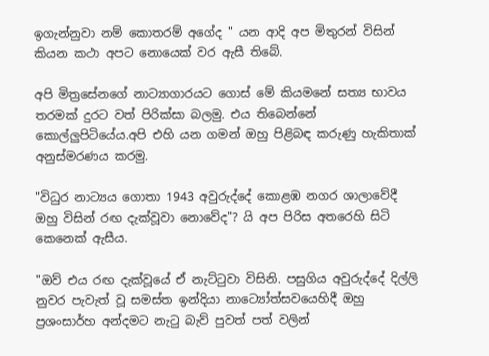ඉගැන්නුවා නම් කොතරම් අගේද " යන ආදි අප මිතුරන් විසින් කියන කථා අපට නොයෙක් වර ඇසී තිබේ.

අපි මිත්‍රසේනගේ නාට්‍යාගාරයට ගොස් මේ කියමනේ සත්‍ය භාවය තරමක් දුරට වත් පිරික්සා බලමු. එය තිබෙන්නේ කොල්ලුපිටියේය.අපි එහි යන ගමන් ඔහු පිළිබඳ කරුණු හැකිතාක් අනුස්මරණය කරමු.

"විධුර නාට්‍යය ගොතා 1943 අවුරුද්දේ කොළඹ නගර ශාලාවේදී ඔහු විසින් රඟ දැක්වූවා නොවේද"? යි අප පිරිස අතරෙහි සිටි කෙනෙක් ඇසීය.

"ඔව් එය රඟ දැක්වූයේ ඒ නැට්ටුවා විසිනි. පසුගිය අවුරුද්දේ දිල්ලි නුවර පැවැත් වූ සමස්ත ඉන්දියා නාට්‍යෝත්සවයෙහිදී ඔහු ප්‍රශංසාර්හ අන්දමට නැටු බැව් පුවත් පත් වලින්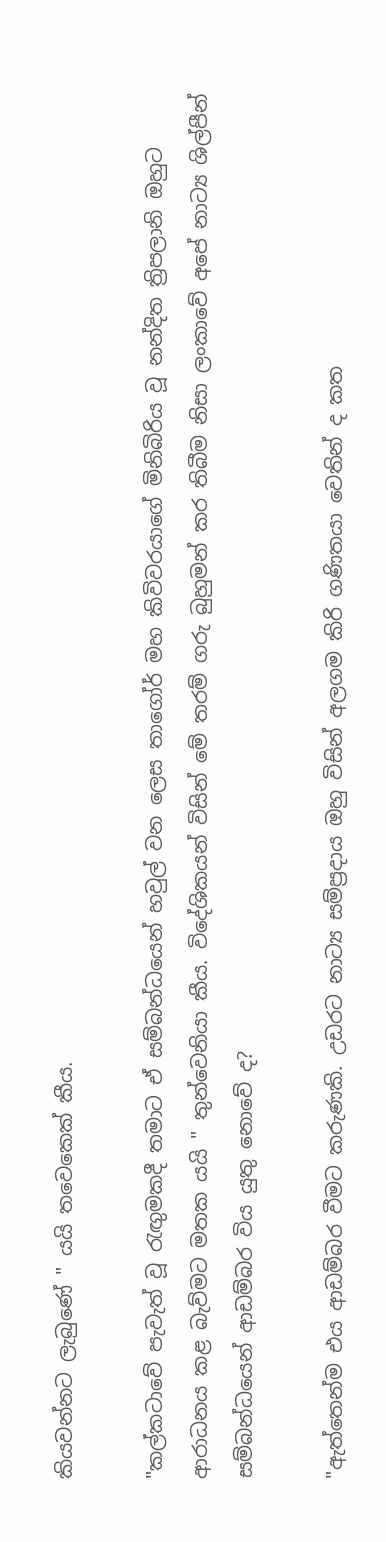කියවන්නට ලැබුණේ " යයි තවෙකෙක් කීය.

"කල්කටාවේ පැවැත් වූ රැඟුමකදී තමාට ඒ සම්බන්ධයෙන් හවුල් වන ලෙස තාගෝර් මහ කිවිවරයාගේ මිනිබිරිය වූ නන්දිත ත්‍රිපලානි ඔහුට ආරාධනය කළ බැව්මට මතක යයි " තුන්වෙනියා කීය. විදේශිකයන් විසින් මේ තරම් ගරු බුහුමන් කර තිබීම නිසා ලංකාවේ අපේ නාට්‍ය ශිල්පීන් සම්බන්ධයෙන් ආඩම්බර විය යුතු නොවේ ද?

"ඇත්තෙන්ම එය ආඩම්බර වීමට කරුණකි. උඩරට නාට්‍ය සම්ප්‍රදාය ඔහු විසින් අලගම කිරි ගණිතයා වෙතින් ද කත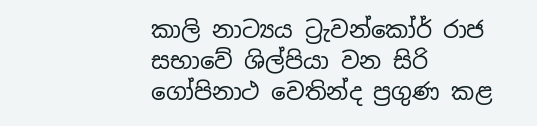කාලි නාට්‍යය ට්‍රැවන්කෝර් රාජ සභාවේ ශිල්පියා වන සිරි ගෝපිනාථ වෙතින්ද ප්‍රගුණ කළ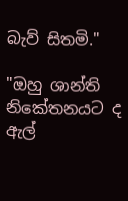බැව් සිතමි."

"ඔහු ශාන්ති නිකේතනයට ද ඇල්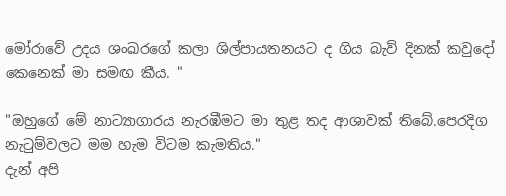මෝරාවේ උදය ශංඛරගේ කලා ශිල්පායතනයට ද ගිය බැව් දිනක් කවුදෝ කෙනෙක් මා සමඟ කීය. "

"ඔහුගේ මේ නාට්‍යාගාරය නැරඹීමට මා තුළ තද ආශාවක් තිබේ.පෙරදිග නැටුම්වලට මම හැම විටම කැමතිය."
දැන් අපි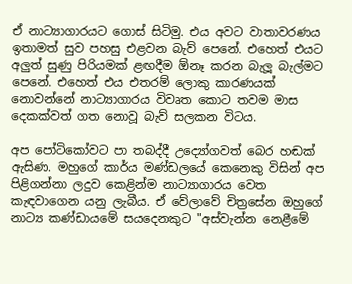ඒ නාට්‍යාගාරයට ගොස් සිටිමු. එය අවට වාතාවරණය ඉතාමත් සුව පහසු එළවන බැව් පෙනේ. එහෙත් එයට අලුත් සුණු පිරියමක් ළඟදීම ඕනෑ කරන බැලූ බැල්මට පෙනේ. එහෙත් එය එතරම් ලොකු කාරණයක් නොවන්නේ නාට්‍යාගාරය විවෘත කොට තවම මාස දෙකක්වත් ගත නොවූ බැව් සලකන විටය.

අප පෝටිකෝවට පා තබද්දී උද්‍යෝගවත් බෙර හඬක් ඇසිණ. මහුගේ කාර්ය මණ්ඩලයේ කෙනෙකු විසින් අප පිළිගන්නා ලදුව කෙළින්ම නාට්‍යාගාරය වෙත කැඳවාගෙන යනු ලැබීය. ඒ වේලාවේ චිත්‍රසේන ඔහුගේ නාට්‍ය කණ්ඩායමේ සයදෙනකුට "අස්වැන්න නෙළීමේ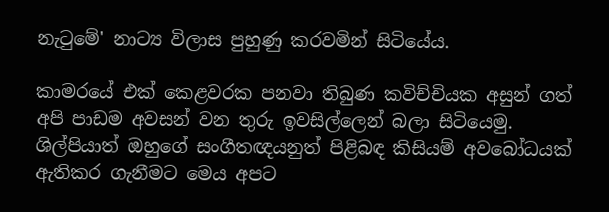නැටුමේ' නාට්‍ය විලාස පුහුණු කරවමින් සිටියේය.

කාමරයේ එක් කෙළවරක පනවා තිබුණ කවිච්චියක අසුන් ගත් අපි පාඩම අවසන් වන තුරු ඉවසිල්ලෙන් බලා සිටියෙමු. ශිල්පියාත් ඔහුගේ සංගීතඥයනුත් පිළිබඳ කිසියම් අවබෝධයක් ඇතිකර ගැනීමට මෙය අපට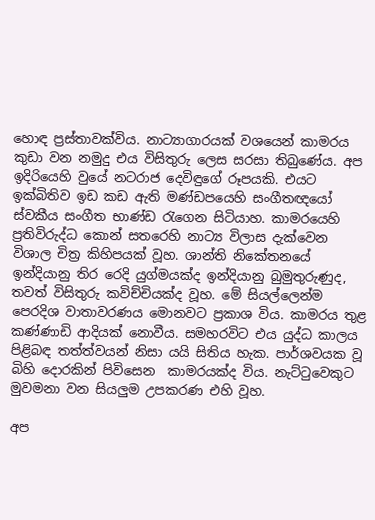හොඳ ප්‍රස්තාවක්විය. නාට්‍යාගාරයක් වශයෙන් කාමරය කුඩා වන නමුදු එය විසිතුරු ලෙස සරසා තිබුණේය. අප ඉදිරියෙහි වුයේ නටරාජ දෙවිඳුගේ රූපයකි. එයට ඉක්බිතිව ඉඩ කඩ ඇති මණ්ඩපයෙහි සංගීතඥයෝ ස්වකීය සංගීත භාණ්ඩ රැගෙන සිටියාහ. කාමරයෙහි ප්‍රතිවිරුද්ධ කොන් සතරෙහි නාට්‍ය විලාස දැක්වෙන විශාල චිත්‍ර කිහිපයක් වූහ. ශාන්ති නිකේතනයේ ඉන්දියානු තිර රෙදි යුග්මයක්ද ඉන්දියානු බුමුතුරුණුද, තවත් විසිතුරු කවිච්චියක්ද වූහ. මේ සියල්ලෙන්ම පෙරදිශ වාතාවරණය මොනවට ප්‍රකාශ විය. කාමරය තුළ කණ්ණාඩි ආදියක් නොවීය. සමහරවිට එය යුද්ධ කාලය පිළිබඳ තත්ත්වයන් නිසා යයි සිතිය හැක. පාර්ශවයක වූ බිහි දොරකින් පිවිසෙන  කාමරයක්ද විය. නැට්ටුවෙකුට මුවමනා වන සියලුම උපකරණ එහි වූහ.

අප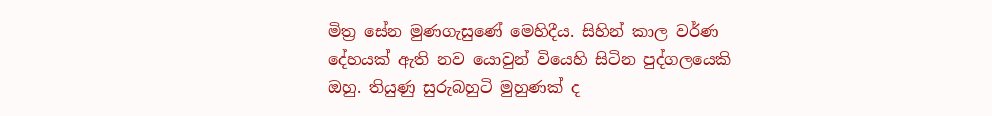මිත්‍ර සේන මුණගැසුණේ මෙහිදීය. සිහින් කාල වර්ණ දේහයක් ඇති නව යොවුන් වියෙහි සිටින පුද්ගලයෙකි ඔහු. තියුණු සුරුබහුටි මුහුණක් ද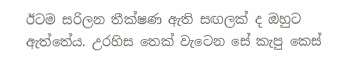ඊටම සරිලන තීක්ෂණ ඇති සඟලක් ද ඔහුට ඇත්තේය. උරහිස තෙක් වැටෙන සේ කැපු කෙස්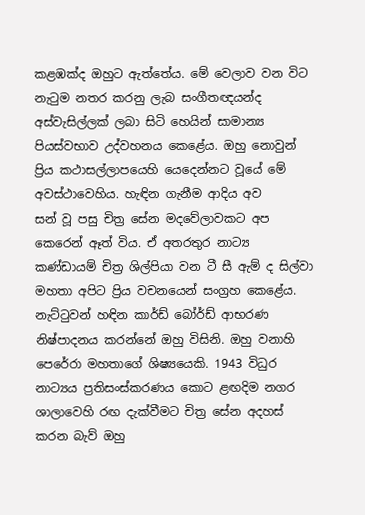කළඹක්ද ඔහුට ඇත්තේය. මේ වෙලාව වන විට නැටුම නතර කරනු ලැබ සංගීතඥයන්ද අස්වැසිල්ලක් ලබා සිටි හෙයින් සාමාන්‍ය පියස්වභාව උද්වහනය කෙළේය. ඔහු නොවුන් ප්‍රිය කථාසල්ලාපයෙහි යෙදෙන්නට වූයේ මේ අවස්ථාවෙහිය. හැඳින ගැනීම ආදිය අව
සන් වූ පසු චිත්‍ර සේන මදවේලාවකට අප කෙරෙන් ඈත් විය. ඒ අතරතුර නාට්‍ය කණ්ඩායම් චිත්‍ර ශිල්පියා වන ටී සී ඇම් ද සිල්වා මහතා අපිට ප්‍රිය වචනයෙන් සංග්‍රහ කෙළේය. නැට්ටුවන් හඳින කා‍‍ර්ඩ් බෝර්ඩ් ආභරණ නිෂ්පාදනය කරන්නේ ඔහු විසිනි. ඔහු වනාහි පෙරේරා මහතාගේ ශිෂ්‍යයෙකි. 1943 විධුර නාට්‍යය ප්‍රතිසංස්කරණය කොට ළඟදිම නගර ශාලාවෙහි රඟ දැක්වීමට චිත්‍ර සේන අදහස් කරන බැව් ඔහු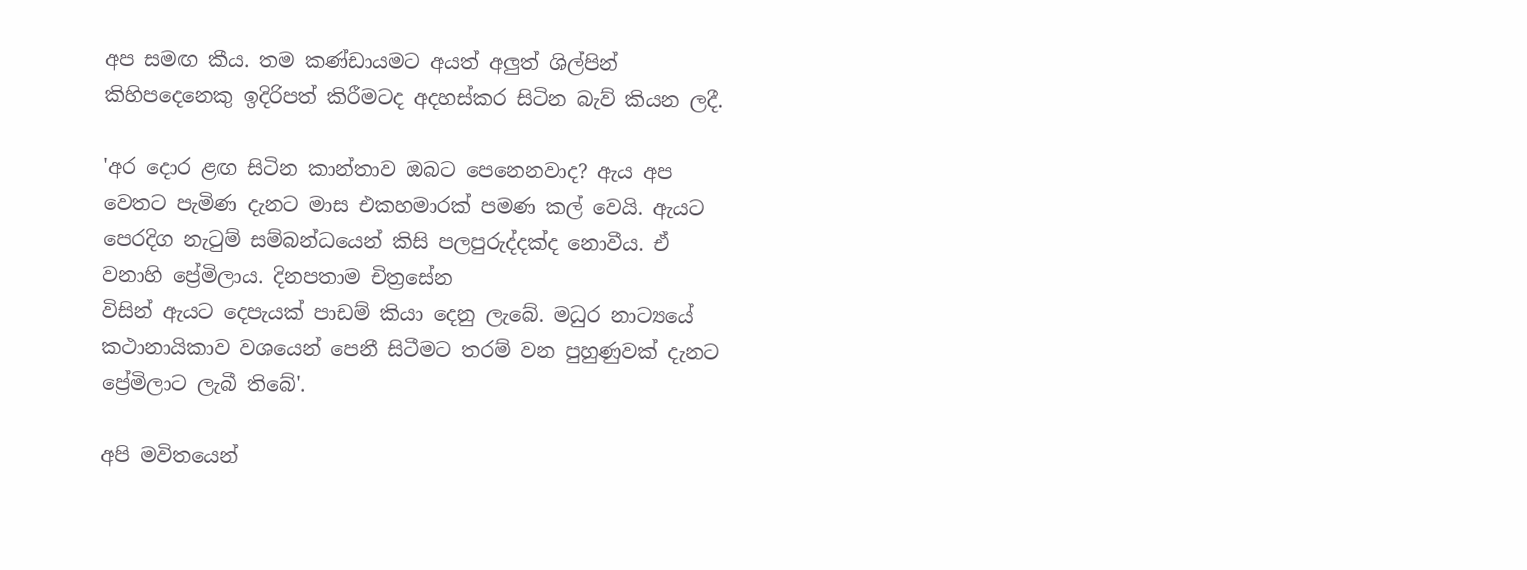අප සමඟ කීය. තම කණ්ඩායමට අයත් අලුත් ශිල්පින් කිහිපදෙනෙකු ඉදිරිපත් කිරීමටද අදහස්කර සිටින බැව් කියන ලදී.

'අර දොර ළඟ සිටින කාන්තාව ඔබට පෙනෙනවාද? ඇය අප වෙතට පැමිණ දැනට මාස එකහමාරක් පමණ කල් වෙයි. ඇයට පෙරදිග නැටුම් සම්බන්ධයෙන් කිසි පලපුරුද්දක්ද නොවීය. ඒ වනාහි ප්‍රේමිලාය. දිනපතාම චිත්‍රසේන
විසින් ඇයට දෙපැයක් පාඩම් කියා දෙනු ලැබේ. මධුර නාට්‍යයේ කථානායිකාව වශයෙන් පෙනී සිටීමට තරම් වන පුහුණුවක් දැනට ප්‍රේමිලාට ලැබී තිබේ'.

අපි මවිතයෙන්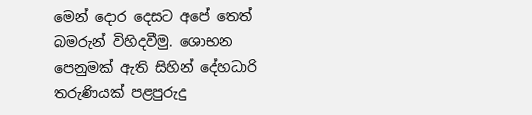මෙන් දොර දෙසට අපේ තෙත් බමරුන් විහිදවීමු. ශොභන පෙනුමක් ඇති සිහින් දේහධාරි තරුණියක් පළපුරුදු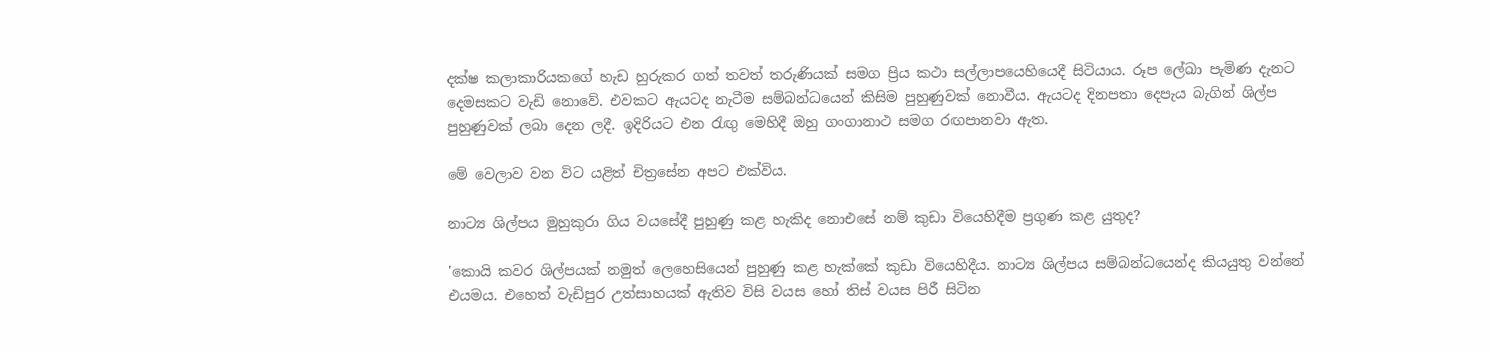දක්ෂ කලාකාරියකගේ හැඩ හුරුකර ගත් තවත් තරුණියක් සමග ප්‍රිය කථා සල්ලාපයෙහියෙදී සිටියාය. රූප ලේඛා පැමිණ දැනට දෙමසකට වැඩි නොවේ. එවකට ඇයටද නැටීම සම්බන්ධයෙන් කිසිම පුහුණුවක් නොවීය. ඇයටද දිනපතා දෙපැය බැගින් ශිල්ප පුහුණුවක් ලබා දෙන ලදී. ඉදිරියට එන රැඟු මෙහිදී ඔහු ගංගානාථ සමග රඟපානවා ඇත.

මේ වෙලාව වන විට යළිත් චිත්‍රසේන අපට එක්විය.

නාට්‍ය ශිල්පය මුහුකුරා ගිය වයසේදී පුහුණු කළ හැකිද නොඑසේ නම් කුඩා වියෙහිදීම ප්‍රගුණ කළ යුතුද?

'කොයි කවර ශිල්පයක් නමුත් ලෙහෙසියෙන් පුහුණු කළ හැක්කේ කුඩා වියෙහිදීය. නාට්‍ය ශිල්පය සම්බන්ධයෙන්ද කියයුතු වන්නේ එයමය. එහෙත් වැඩිපුර උත්සාහයක් ඇතිව විසි වයස හෝ තිස් වයස පිරී සිටින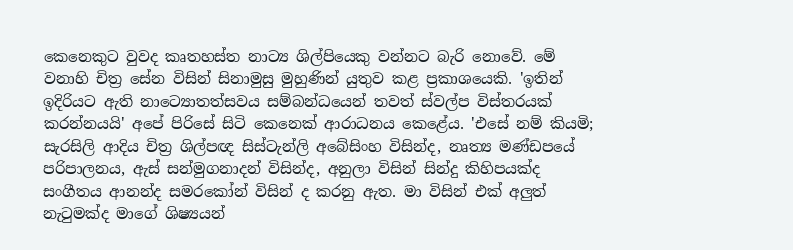කෙනෙකුට වුවද කෘතහස්ත නාට්‍ය ශිල්පියෙකු වන්නට බැරි නොවේ. මේ වනාහි චිත්‍ර සේන විසින් සිනාමුසු මුහුණින් යුතුව කළ ප්‍රකාශයෙකි. 'ඉතින් ඉදිරියට ඇති නාට්‍යොතත්සවය සම්බන්ධයෙන් තවත් ස්වල්ප විස්තරයක් කරන්නයයි' අපේ පිරිසේ සිටි කෙනෙක් ආරාධනය කෙළේය. 'එසේ නම් කියමි; සැරසිලි ආදිය චිත්‍ර ශිල්පඥ සිස්ටැන්ලි අබේසිංහ විසින්ද, නෘත්‍ය මණ්ඩපයේ පරිපාලනය, ඇස් සන්මුගනාදන් විසින්ද, අනුලා විසින් සින්දු කිහිපයක්ද සංගීතය ආනන්ද සමරකෝන් විසින් ද කරනු ඇත. මා විසින් එක් අලුත් නැටුමක්ද මාගේ ශිෂ්‍යයන්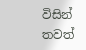විසින් තවත්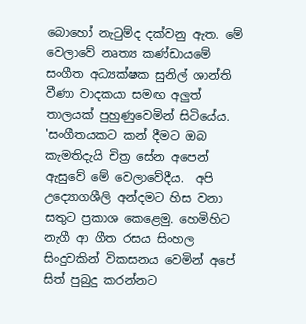බොහෝ නැටුම්ද දක්වනු ඇත. මේ වෙලාවේ නෘත්‍ය කණ්ඩායමේ සංගීත අධ්‍යක්ෂක සුනිල් ශාන්ති වීණා වාදකයා සමඟ අලුත් තාලයක් පුහුණුවෙමින් සිටියේය. 'සංගීතයකට කන් දීමට ඔබ කැමතිදැයි චිත්‍ර සේන අපෙන් ඇසුවේ මේ වෙලාවේදීය.  අපි උද්‍යොගශීලි අන්දමට හිස වනා සතුට ප්‍රකාශ කෙළෙමු. හෙමිහිට නැගී ආ ගීත රසය සිංහල සිංදුවකින් විකසනය වෙමින් අපේ සිත් පුබුදු කරන්නට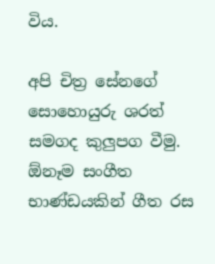විය.

අපි චිත්‍ර සේනගේ සොහොයුරු ශරත් සමගද කුලුපග වීමු. ඕනෑම සංගීත භාණ්ඩයකින් ගීත රස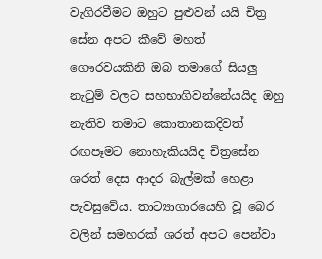වැගිරවීමට ඔහුට පුළුවන් යයි චිත්‍ර සේන අපට කීවේ මහත් ගෞරවයකිනි ඔබ තමාගේ සියලු නැටුම් වලට සහභාගිවන්නේයයිද ඔහු නැතිව තමාට කොතානකදිවත් රඟපෑමට නොහැකියයිද චිත්‍රසේන ශරත් දෙස ආදර බැල්මක් හෙළා පැවසුවේය. තාට්‍යාගාරයෙහි වූ බෙර වලින් සමහරක් ශරත් අපට පෙන්වා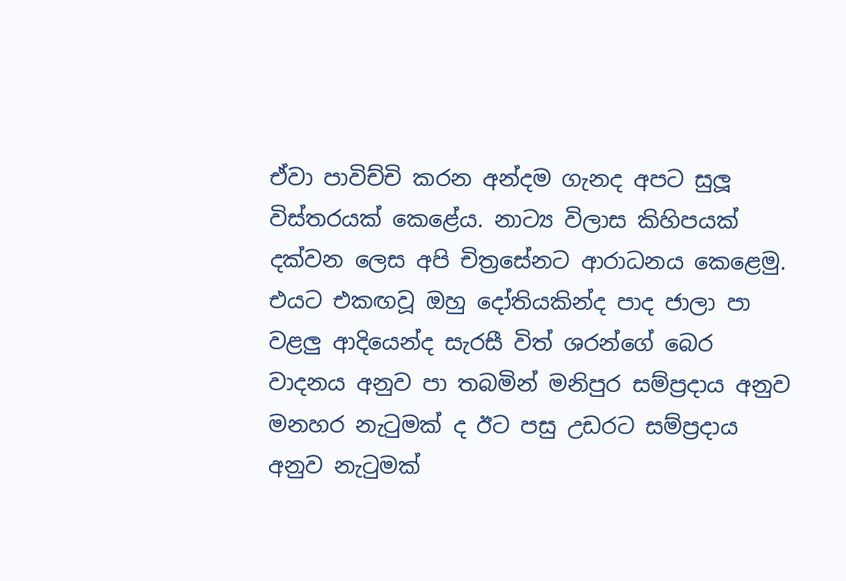ඒවා පාවිච්චි කරන අන්දම ගැනද අපට සුලූ විස්තරයක් කෙළේය. නාට්‍ය විලාස කිහිපයක් දක්වන ලෙස අපි චිත්‍රසේනට ආරාධනය කෙළෙමු. එයට එකඟවූ ඔහු දෝතියකින්ද පාද ජාලා පා වළලු ආදියෙන්ද සැරසී විත් ශරන්ගේ බෙර වාදනය අනුව පා තබමින් මනිපුර සම්ප්‍රදාය අනුව මනහර නැටුමක් ද ඊට පසු උඩරට සම්ප්‍රදාය අනුව නැටුමක්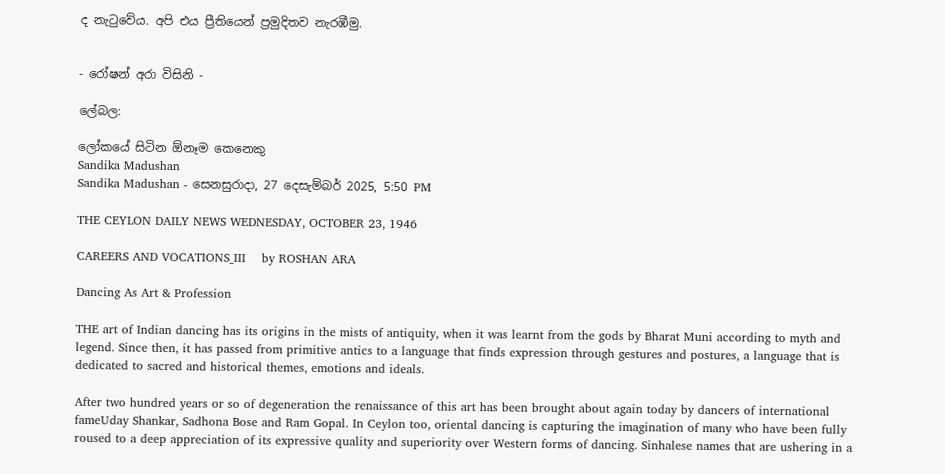ද නැටුවේය. අපි එය ප්‍රීතියෙන් ප්‍රමුදිතව නැරඹීමු.


- රෝෂන් අරා විසිනි -

ලේබල:

ලෝකයේ සිටින ඕනෑම කෙනෙකු
Sandika Madushan
Sandika Madushan - සෙනසුරාදා, 27 දෙසැම්බර් 2025, 5:50 PM

THE CEYLON DAILY NEWS WEDNESDAY, OCTOBER 23, 1946

CAREERS AND VOCATIONS_III    by ROSHAN ARA

Dancing As Art & Profession

THE art of Indian dancing has its origins in the mists of antiquity, when it was learnt from the gods by Bharat Muni according to myth and legend. Since then, it has passed from primitive antics to a language that finds expression through gestures and postures, a language that is dedicated to sacred and historical themes, emotions and ideals.

After two hundred years or so of degeneration the renaissance of this art has been brought about again today by dancers of international fameUday Shankar, Sadhona Bose and Ram Gopal. In Ceylon too, oriental dancing is capturing the imagination of many who have been fully roused to a deep appreciation of its expressive quality and superiority over Western forms of dancing. Sinhalese names that are ushering in a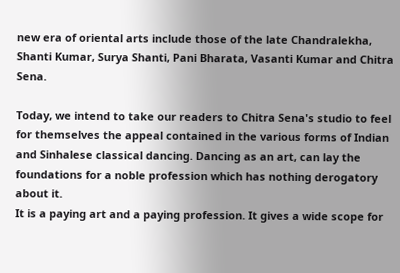new era of oriental arts include those of the late Chandralekha, Shanti Kumar, Surya Shanti, Pani Bharata, Vasanti Kumar and Chitra Sena.

Today, we intend to take our readers to Chitra Sena's studio to feel for themselves the appeal contained in the various forms of Indian and Sinhalese classical dancing. Dancing as an art, can lay the foundations for a noble profession which has nothing derogatory about it.
It is a paying art and a paying profession. It gives a wide scope for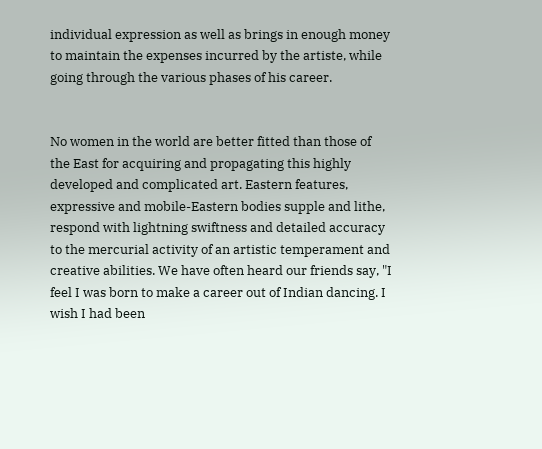individual expression as well as brings in enough money to maintain the expenses incurred by the artiste, while going through the various phases of his career.


No women in the world are better fitted than those of the East for acquiring and propagating this highly developed and complicated art. Eastern features, expressive and mobile-Eastern bodies supple and lithe, respond with lightning swiftness and detailed accuracy to the mercurial activity of an artistic temperament and creative abilities. We have often heard our friends say, "I feel I was born to make a career out of Indian dancing. I wish I had been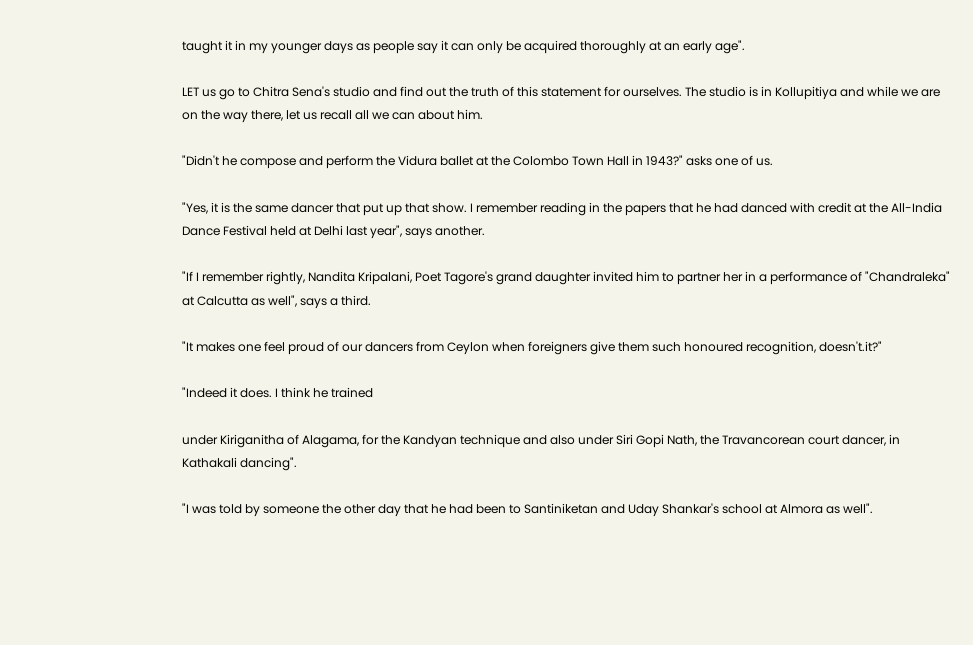taught it in my younger days as people say it can only be acquired thoroughly at an early age".

LET us go to Chitra Sena's studio and find out the truth of this statement for ourselves. The studio is in Kollupitiya and while we are on the way there, let us recall all we can about him.

"Didn't he compose and perform the Vidura ballet at the Colombo Town Hall in 1943?" asks one of us.

"Yes, it is the same dancer that put up that show. I remember reading in the papers that he had danced with credit at the All-India Dance Festival held at Delhi last year", says another.

"If I remember rightly, Nandita Kripalani, Poet Tagore's grand daughter invited him to partner her in a performance of "Chandraleka" at Calcutta as well", says a third.

"It makes one feel proud of our dancers from Ceylon when foreigners give them such honoured recognition, doesn't.it?"

"Indeed it does. I think he trained

under Kiriganitha of Alagama, for the Kandyan technique and also under Siri Gopi Nath, the Travancorean court dancer, in Kathakali dancing".

"I was told by someone the other day that he had been to Santiniketan and Uday Shankar's school at Almora as well".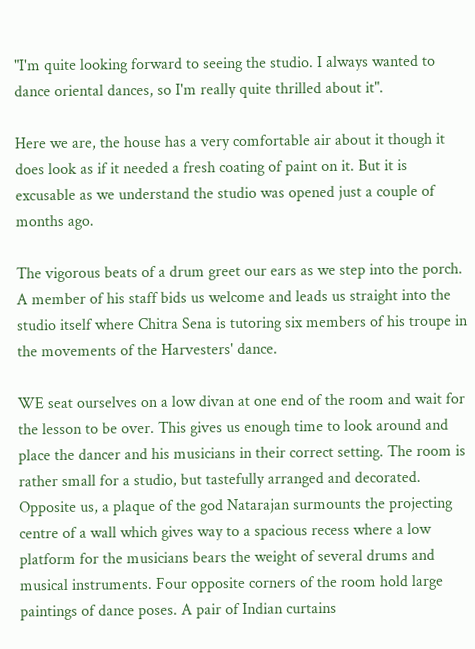"I'm quite looking forward to seeing the studio. I always wanted to dance oriental dances, so I'm really quite thrilled about it".

Here we are, the house has a very comfortable air about it though it does look as if it needed a fresh coating of paint on it. But it is excusable as we understand the studio was opened just a couple of months ago.

The vigorous beats of a drum greet our ears as we step into the porch. A member of his staff bids us welcome and leads us straight into the studio itself where Chitra Sena is tutoring six members of his troupe in the movements of the Harvesters' dance.

WE seat ourselves on a low divan at one end of the room and wait for the lesson to be over. This gives us enough time to look around and place the dancer and his musicians in their correct setting. The room is rather small for a studio, but tastefully arranged and decorated. Opposite us, a plaque of the god Natarajan surmounts the projecting centre of a wall which gives way to a spacious recess where a low platform for the musicians bears the weight of several drums and musical instruments. Four opposite corners of the room hold large paintings of dance poses. A pair of Indian curtains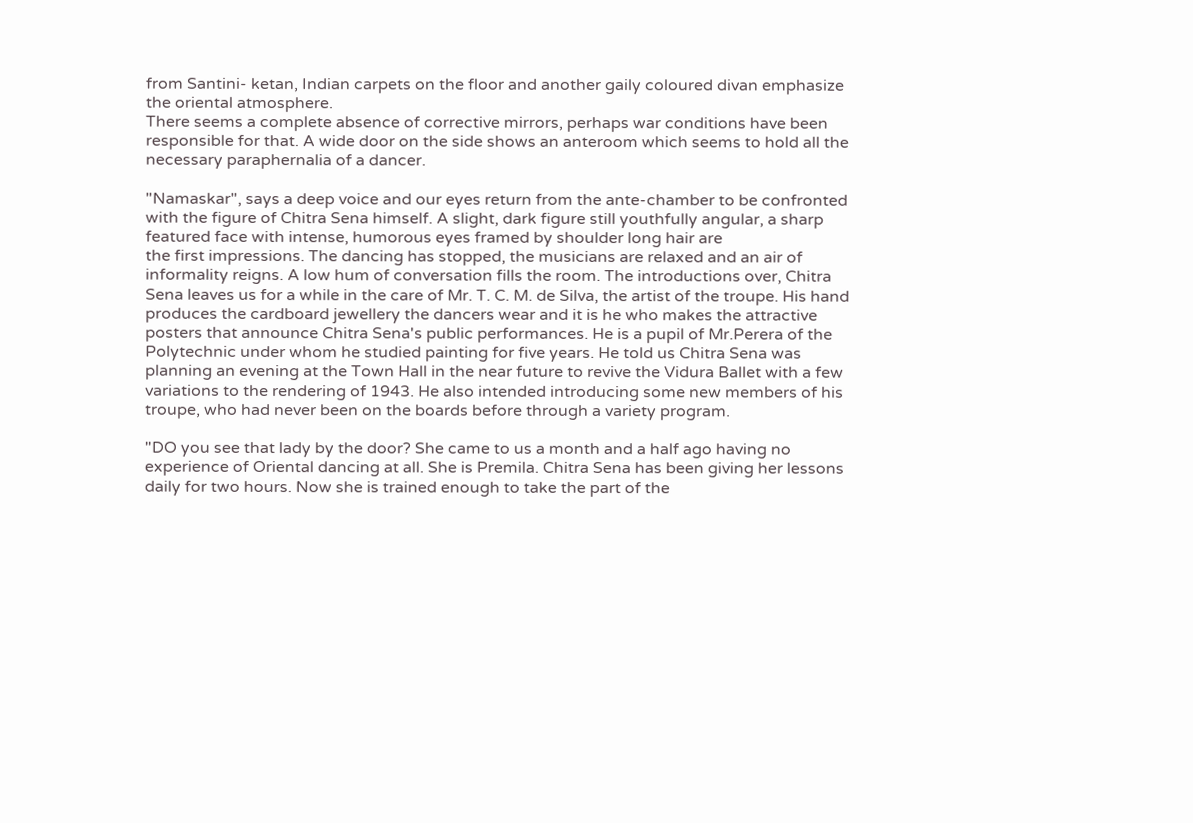from Santini- ketan, Indian carpets on the floor and another gaily coloured divan emphasize the oriental atmosphere.
There seems a complete absence of corrective mirrors, perhaps war conditions have been responsible for that. A wide door on the side shows an anteroom which seems to hold all the necessary paraphernalia of a dancer.

"Namaskar", says a deep voice and our eyes return from the ante-chamber to be confronted with the figure of Chitra Sena himself. A slight, dark figure still youthfully angular, a sharp featured face with intense, humorous eyes framed by shoulder long hair are
the first impressions. The dancing has stopped, the musicians are relaxed and an air of informality reigns. A low hum of conversation fills the room. The introductions over, Chitra Sena leaves us for a while in the care of Mr. T. C. M. de Silva, the artist of the troupe. His hand produces the cardboard jewellery the dancers wear and it is he who makes the attractive posters that announce Chitra Sena's public performances. He is a pupil of Mr.Perera of the Polytechnic under whom he studied painting for five years. He told us Chitra Sena was planning an evening at the Town Hall in the near future to revive the Vidura Ballet with a few variations to the rendering of 1943. He also intended introducing some new members of his troupe, who had never been on the boards before through a variety program.

"DO you see that lady by the door? She came to us a month and a half ago having no experience of Oriental dancing at all. She is Premila. Chitra Sena has been giving her lessons daily for two hours. Now she is trained enough to take the part of the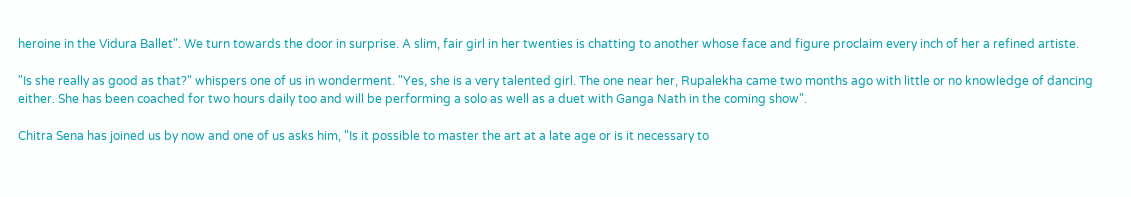heroine in the Vidura Ballet". We turn towards the door in surprise. A slim, fair girl in her twenties is chatting to another whose face and figure proclaim every inch of her a refined artiste.

"Is she really as good as that?" whispers one of us in wonderment. "Yes, she is a very talented girl. The one near her, Rupalekha came two months ago with little or no knowledge of dancing either. She has been coached for two hours daily too and will be performing a solo as well as a duet with Ganga Nath in the coming show".

Chitra Sena has joined us by now and one of us asks him, "Is it possible to master the art at a late age or is it necessary to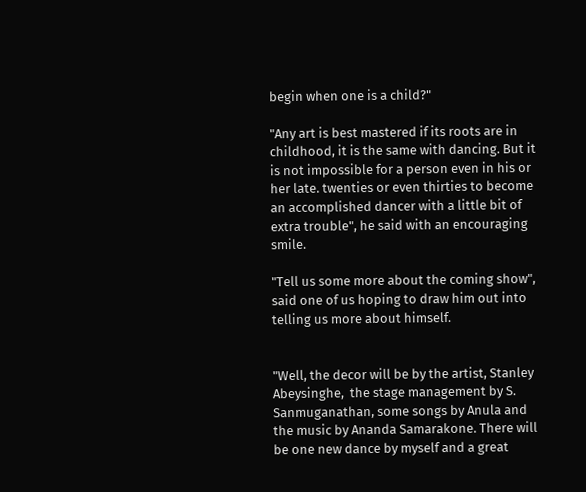begin when one is a child?"

"Any art is best mastered if its roots are in childhood, it is the same with dancing. But it is not impossible for a person even in his or her late. twenties or even thirties to become an accomplished dancer with a little bit of extra trouble", he said with an encouraging smile.

"Tell us some more about the coming show", said one of us hoping to draw him out into telling us more about himself.


"Well, the decor will be by the artist, Stanley Abeysinghe,  the stage management by S. Sanmuganathan, some songs by Anula and the music by Ananda Samarakone. There will be one new dance by myself and a great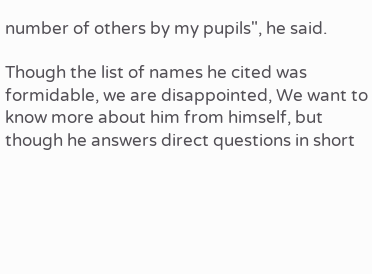number of others by my pupils", he said.

Though the list of names he cited was formidable, we are disappointed, We want to know more about him from himself, but though he answers direct questions in short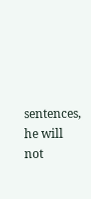sentences, he will not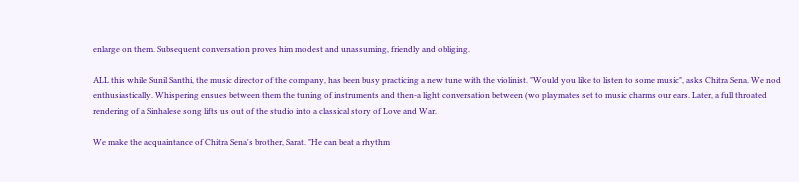enlarge on them. Subsequent conversation proves him modest and unassuming, friendly and obliging.

ALL this while Sunil Santhi, the music director of the company, has been busy practicing a new tune with the violinist. "Would you like to listen to some music", asks Chitra Sena. We nod enthusiastically. Whispering ensues between them the tuning of instruments and then-a light conversation between (wo playmates set to music charms our ears. Later, a full throated rendering of a Sinhalese song lifts us out of the studio into a classical story of Love and War.

We make the acquaintance of Chitra Sena's brother, Sarat. "He can beat a rhythm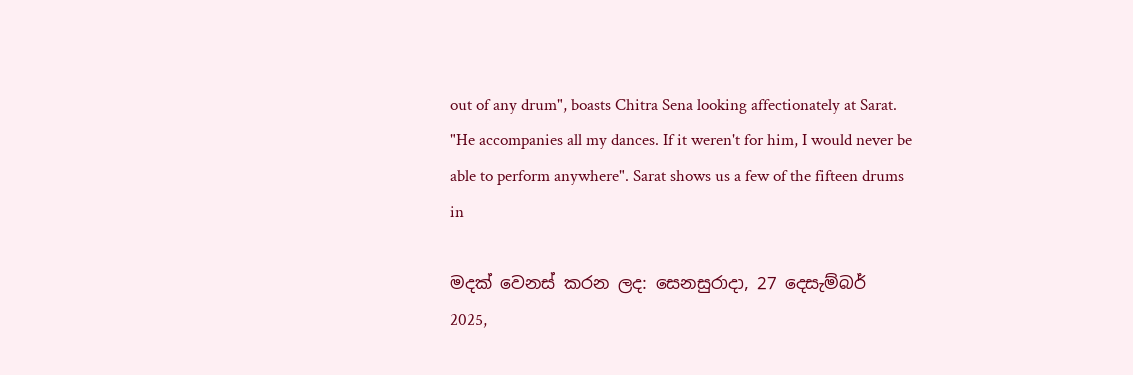out of any drum", boasts Chitra Sena looking affectionately at Sarat. "He accompanies all my dances. If it weren't for him, I would never be able to perform anywhere". Sarat shows us a few of the fifteen drums in

මදක් වෙනස් කරන ලද: සෙනසුරාදා, 27 දෙසැම්බර් 2025,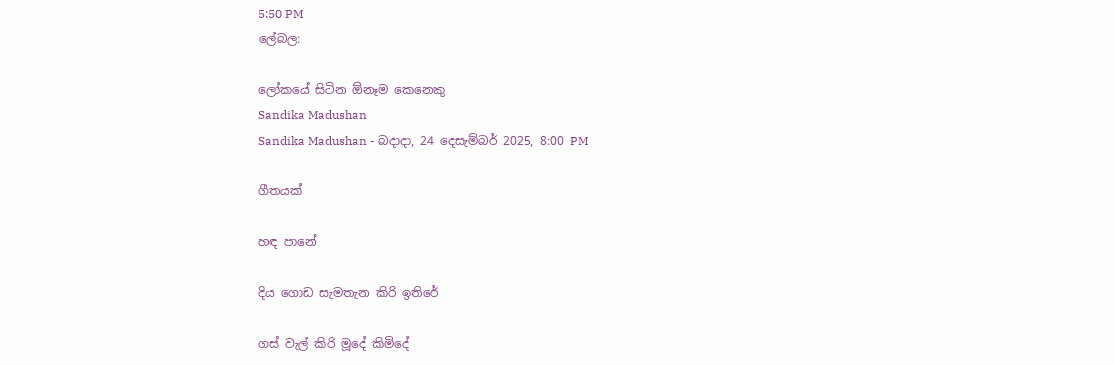5:50 PM
ලේබල:

ලෝකයේ සිටින ඕනෑම කෙනෙකු
Sandika Madushan
Sandika Madushan - බදාදා, 24 දෙසැම්බර් 2025, 8:00 PM

ගීතයක්

හඳ පානේ

දිය ගොඩ සැමතැන කිරි ඉතිරේ

ගස් වැල් කිරි මූදේ කිමිදේ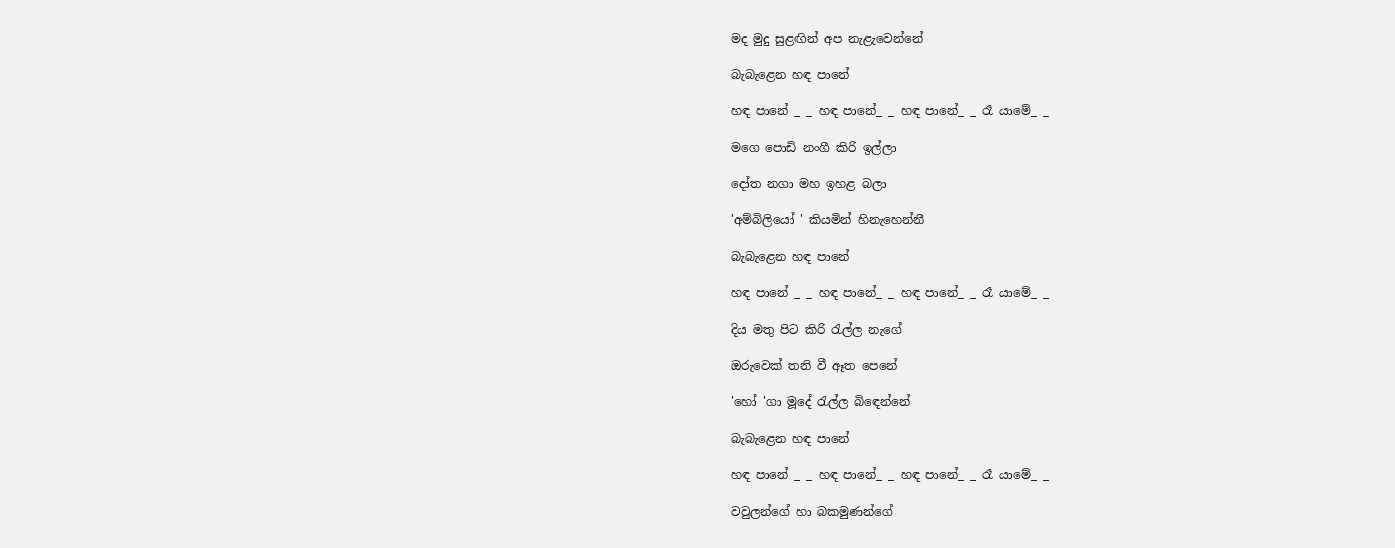මද මුදු සුළඟින් අප නැළැවෙන්නේ

බැබැළෙන හඳ පානේ

හඳ පානේ _ _ හඳ පානේ_ _ හඳ පානේ_ _ රෑ යාමේ_ _

මගෙ පොඩි නංගී කිරි ඉල්ලා

දෝත නගා මහ ඉහළ බලා

'අම්බිලියෝ ' කියමින් හිනැහෙන්නී

බැබැළෙන හඳ පානේ

හඳ පානේ _ _ හඳ පානේ_ _ හඳ පානේ_ _ රෑ යාමේ_ _

දිය මතු පිට කිරි රැල්ල නැගේ

ඔරුවෙක් තනි වී ඈත පෙනේ

'හෝ 'ගා මූදේ රැල්ල බිඳෙන්නේ

බැබැළෙන හඳ පානේ

හඳ පානේ _ _ හඳ පානේ_ _ හඳ පානේ_ _ රෑ යාමේ_ _

වවුලන්ගේ හා බකමුණන්ගේ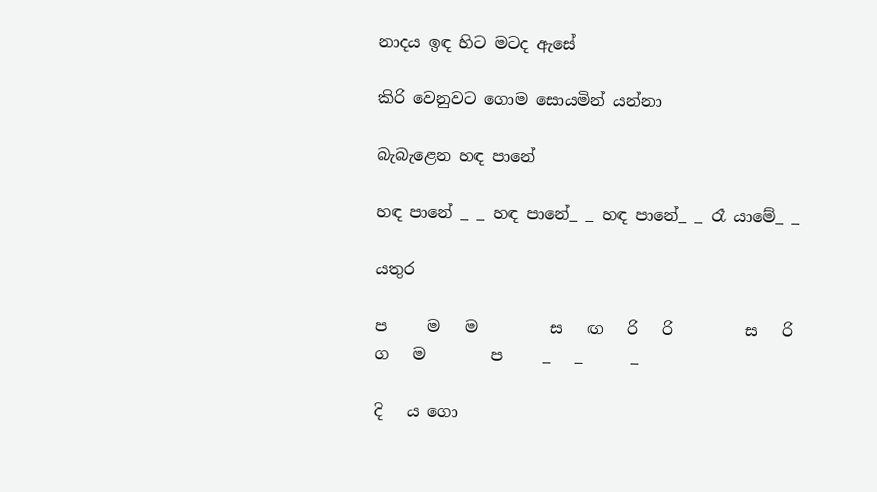නාදය ඉඳ හිට මටද ඇසේ

කිරි වෙනුවට ගොම සොයමින් යන්නා

බැබැළෙන හඳ පානේ

හඳ පානේ _ _ හඳ පානේ_ _ හඳ පානේ_ _ රෑ යාමේ_ _

යතුර

ප     ම   ම         ස   ඟ   රි   රි         ස   රි    ග   ම        ප     _   _      _

දි   ය ගො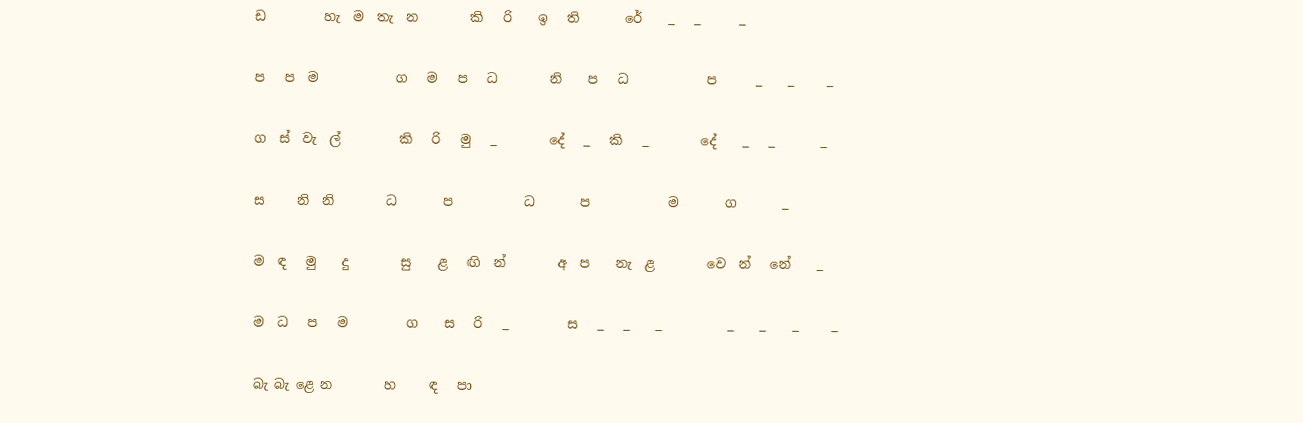ඩ         හැ  ම  තැ  න        කි   රි    ඉ   ති       රේ    _   _      _

ප   ප  ම            ග   ම   ප   ධ        නි    ප   ධ            ප      _    _     _

ග  ස්  වැ  ල්         කි   රි   මු   _        දේ   _   කි   _        දේ    _   _       _

ස     නි  නි        ධ       ප           ධ       ප            ම       ග       _

ම  ඳ   මු    දු        සු    ළ   ඟි  න්        අ  ප    නැ  ළ        වෙ  න්   නේ    _

ම  ධ   ප   ම         ග    ස   රි   _         ස   _   _    _          _    _    _     _

බැ බැ ළෙ න        හ     ඳ   පා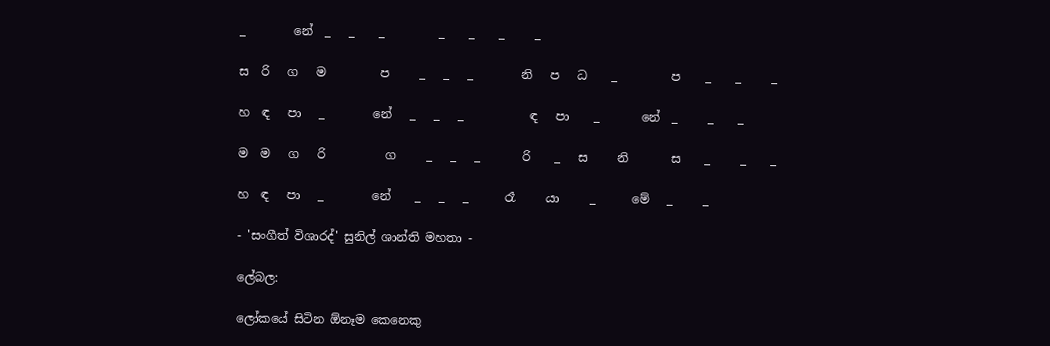_        නේ  _   _    _         _    _    _     _

ස  රි   ග   ම         ප     _   _   _        නි   ප   ධ    _         ප    _    _     _

හ  ඳ   පා   _        නේ   _   _   _           ඳ   පා    _       නේ  _     _    _

ම  ම   ග   රි          ග     _   _   _       රි    _   ස     නි       ස    _     _    _

හ  ඳ   පා   _        නේ    _   _   _      රෑ     යා     _      මේ   _     _

- 'සංගීත් විශාරද්' සුනිල් ශාන්ති මහතා -

ලේබල:

ලෝකයේ සිටින ඕනෑම කෙනෙකු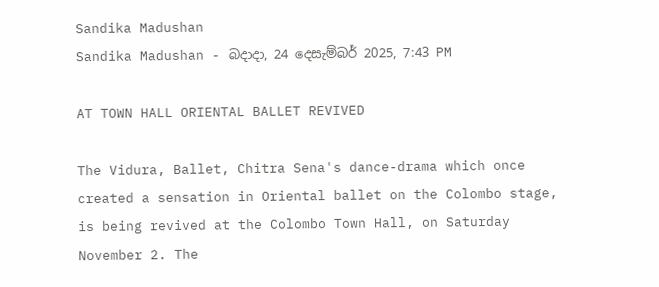Sandika Madushan
Sandika Madushan - බදාදා, 24 දෙසැම්බර් 2025, 7:43 PM

AT TOWN HALL ORIENTAL BALLET REVIVED

The Vidura, Ballet, Chitra Sena's dance-drama which once created a sensation in Oriental ballet on the Colombo stage, is being revived at the Colombo Town Hall, on Saturday November 2. The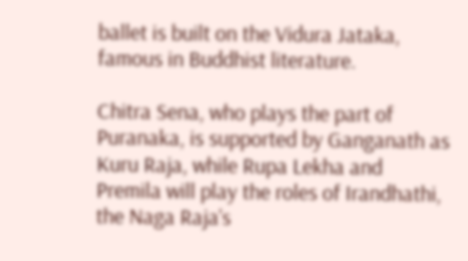ballet is built on the Vidura Jataka, famous in Buddhist literature.

Chitra Sena, who plays the part of Puranaka, is supported by Ganganath as Kuru Raja, while Rupa Lekha and Premila will play the roles of Irandhathi, the Naga Raja's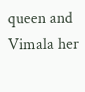queen and Vimala her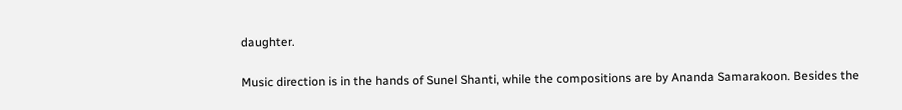daughter.

Music direction is in the hands of Sunel Shanti, while the compositions are by Ananda Samarakoon. Besides the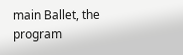main Ballet, the program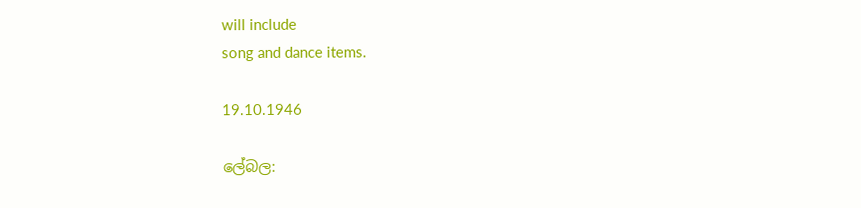will include
song and dance items.

19.10.1946

ලේබල: